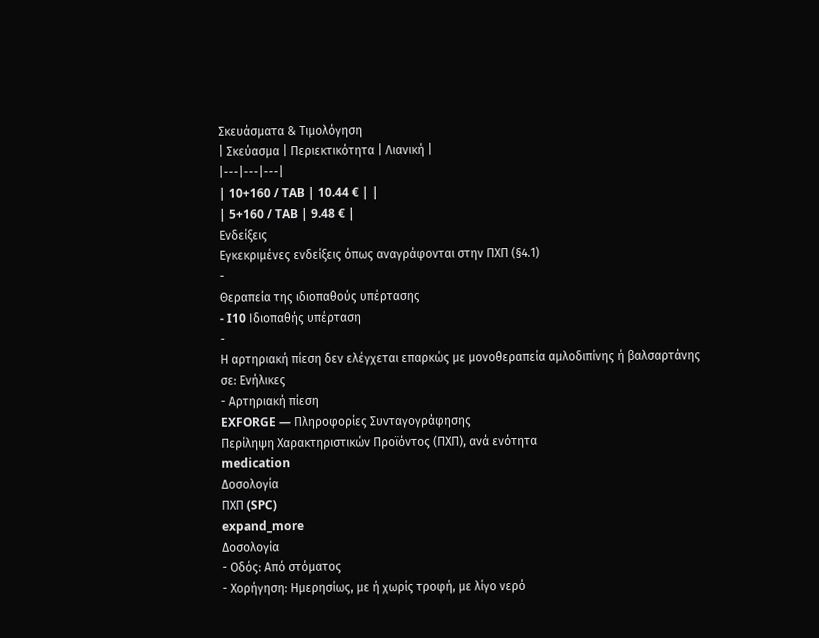Σκευάσματα & Τιμολόγηση
| Σκεύασμα | Περιεκτικότητα | Λιανική |
|---|---|---|
| 10+160 / TAB | 10.44 € | |
| 5+160 / TAB | 9.48 € |
Ενδείξεις
Εγκεκριμένες ενδείξεις όπως αναγράφονται στην ΠΧΠ (§4.1)
-
Θεραπεία της ιδιοπαθούς υπέρτασης
- I10 Ιδιοπαθής υπέρταση
-
Η αρτηριακή πίεση δεν ελέγχεται επαρκώς με μονοθεραπεία αμλοδιπίνης ή βαλσαρτάνης
σε: Ενήλικες
- Αρτηριακή πίεση
EXFORGE — Πληροφορίες Συνταγογράφησης
Περίληψη Χαρακτηριστικών Προϊόντος (ΠΧΠ), ανά ενότητα
medication
Δοσολογία
ΠΧΠ (SPC)
expand_more
Δοσολογία
- Οδός: Από στόματος
- Χορήγηση: Ημερησίως, με ή χωρίς τροφή, με λίγο νερό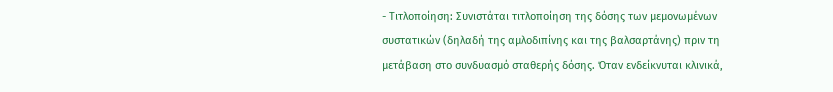- Τιτλοποίηση: Συνιστάται τιτλοποίηση της δόσης των μεμονωμένων συστατικών (δηλαδή της αμλοδιπίνης και της βαλσαρτάνης) πριν τη μετάβαση στο συνδυασμό σταθερής δόσης. Όταν ενδείκνυται κλινικά,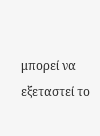μπορεί να εξεταστεί το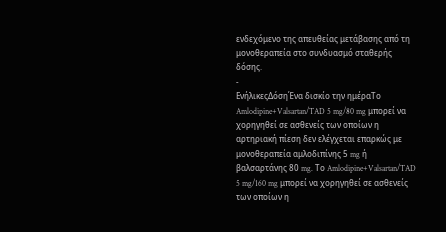ενδεχόμενο της απευθείας μετάβασης από τη μονοθεραπεία στο συνδυασμό σταθερής δόσης.
-
ΕνήλικεςΔόσηΈνα δισκίο την ημέραΤο Amlodipine+Valsartan/TAD 5 mg/80 mg μπορεί να χορηγηθεί σε ασθενείς των οποίων η αρτηριακή πίεση δεν ελέγχεται επαρκώς με μονοθεραπεία αμλοδιπίνης 5 mg ή βαλσαρτάνης 80 mg. Το Amlodipine+Valsartan/TAD 5 mg/160 mg μπορεί να χορηγηθεί σε ασθενείς των οποίων η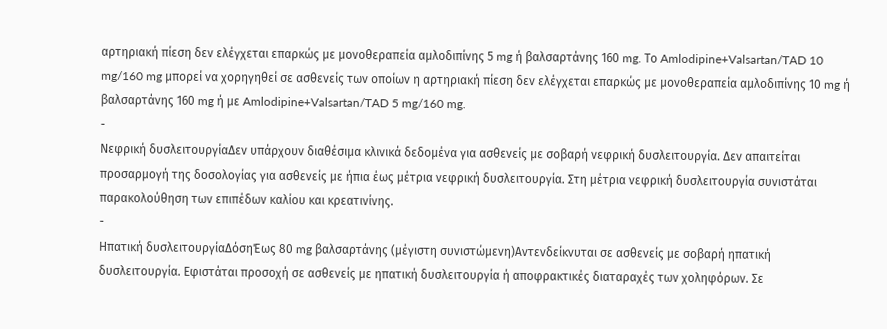αρτηριακή πίεση δεν ελέγχεται επαρκώς με μονοθεραπεία αμλοδιπίνης 5 mg ή βαλσαρτάνης 160 mg. Το Amlodipine+Valsartan/TAD 10 mg/160 mg μπορεί να χορηγηθεί σε ασθενείς των οποίων η αρτηριακή πίεση δεν ελέγχεται επαρκώς με μονοθεραπεία αμλοδιπίνης 10 mg ή βαλσαρτάνης 160 mg ή με Amlodipine+Valsartan/TAD 5 mg/160 mg.
-
Νεφρική δυσλειτουργίαΔεν υπάρχουν διαθέσιμα κλινικά δεδομένα για ασθενείς με σοβαρή νεφρική δυσλειτουργία. Δεν απαιτείται προσαρμογή της δοσολογίας για ασθενείς με ήπια έως μέτρια νεφρική δυσλειτουργία. Στη μέτρια νεφρική δυσλειτουργία συνιστάται παρακολούθηση των επιπέδων καλίου και κρεατινίνης.
-
Ηπατική δυσλειτουργίαΔόσηΈως 80 mg βαλσαρτάνης (μέγιστη συνιστώμενη)Αντενδείκνυται σε ασθενείς με σοβαρή ηπατική δυσλειτουργία. Εφιστάται προσοχή σε ασθενείς με ηπατική δυσλειτουργία ή αποφρακτικές διαταραχές των χοληφόρων. Σε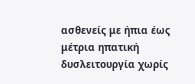ασθενείς με ήπια έως μέτρια ηπατική δυσλειτουργία χωρίς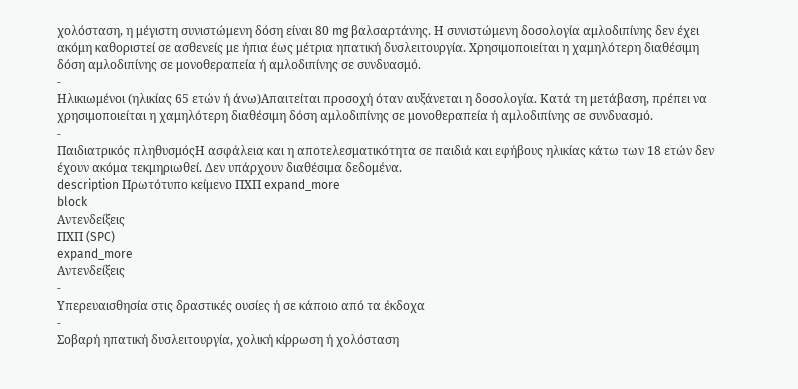χολόσταση, η μέγιστη συνιστώμενη δόση είναι 80 mg βαλσαρτάνης. Η συνιστώμενη δοσολογία αμλοδιπίνης δεν έχει ακόμη καθοριστεί σε ασθενείς με ήπια έως μέτρια ηπατική δυσλειτουργία. Χρησιμοποιείται η χαμηλότερη διαθέσιμη δόση αμλοδιπίνης σε μονοθεραπεία ή αμλοδιπίνης σε συνδυασμό.
-
Ηλικιωμένοι (ηλικίας 65 ετών ή άνω)Απαιτείται προσοχή όταν αυξάνεται η δοσολογία. Κατά τη μετάβαση, πρέπει να χρησιμοποιείται η χαμηλότερη διαθέσιμη δόση αμλοδιπίνης σε μονοθεραπεία ή αμλοδιπίνης σε συνδυασμό.
-
Παιδιατρικός πληθυσμόςΗ ασφάλεια και η αποτελεσματικότητα σε παιδιά και εφήβους ηλικίας κάτω των 18 ετών δεν έχουν ακόμα τεκμηριωθεί. Δεν υπάρχουν διαθέσιμα δεδομένα.
description Πρωτότυπο κείμενο ΠΧΠ expand_more
block
Αντενδείξεις
ΠΧΠ (SPC)
expand_more
Αντενδείξεις
-
Υπερευαισθησία στις δραστικές ουσίες ή σε κάποιο από τα έκδοχα
-
Σοβαρή ηπατική δυσλειτουργία, χολική κίρρωση ή χολόσταση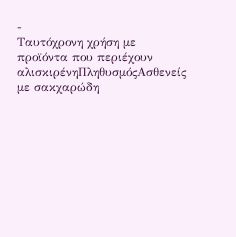-
Ταυτόχρονη χρήση με προϊόντα που περιέχουν αλισκιρένηΠληθυσμόςΑσθενείς με σακχαρώδη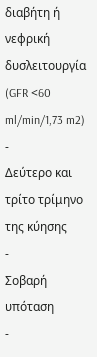διαβήτη ή νεφρική δυσλειτουργία (GFR <60 ml/min/1,73 m2)
-
Δεύτερο και τρίτο τρίμηνο της κύησης
-
Σοβαρή υπόταση
-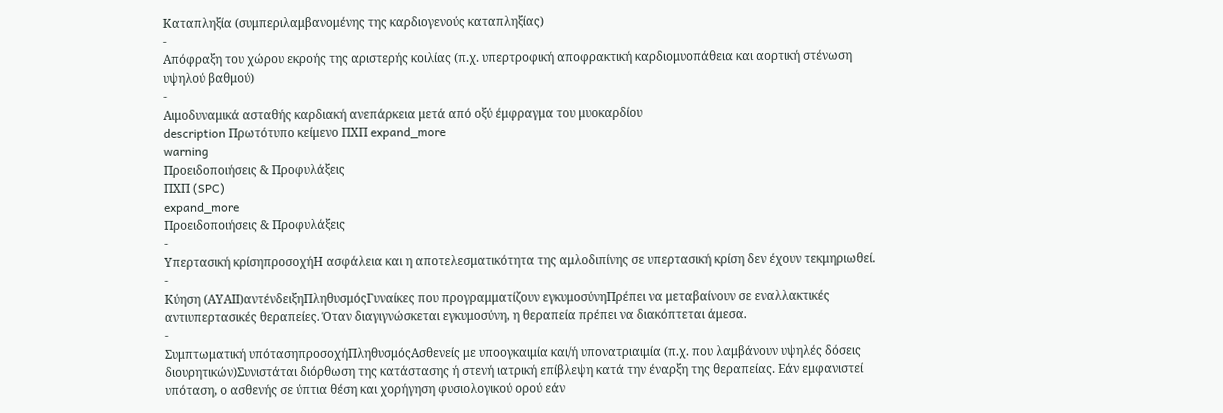Καταπληξία (συμπεριλαμβανομένης της καρδιογενούς καταπληξίας)
-
Απόφραξη του χώρου εκροής της αριστερής κοιλίας (π.χ. υπερτροφική αποφρακτική καρδιομυοπάθεια και αορτική στένωση υψηλού βαθμού)
-
Αιμοδυναμικά ασταθής καρδιακή ανεπάρκεια μετά από οξύ έμφραγμα του μυοκαρδίου
description Πρωτότυπο κείμενο ΠΧΠ expand_more
warning
Προειδοποιήσεις & Προφυλάξεις
ΠΧΠ (SPC)
expand_more
Προειδοποιήσεις & Προφυλάξεις
-
Υπερτασική κρίσηπροσοχήΗ ασφάλεια και η αποτελεσματικότητα της αμλοδιπίνης σε υπερτασική κρίση δεν έχουν τεκμηριωθεί.
-
Κύηση (ΑΥΑΙΙ)αντένδειξηΠληθυσμόςΓυναίκες που προγραμματίζουν εγκυμοσύνηΠρέπει να μεταβαίνουν σε εναλλακτικές αντιυπερτασικές θεραπείες. Όταν διαγιγνώσκεται εγκυμοσύνη, η θεραπεία πρέπει να διακόπτεται άμεσα.
-
Συμπτωματική υπότασηπροσοχήΠληθυσμόςΑσθενείς με υποογκαιμία και/ή υπονατριαιμία (π.χ. που λαμβάνουν υψηλές δόσεις διουρητικών)Συνιστάται διόρθωση της κατάστασης ή στενή ιατρική επίβλεψη κατά την έναρξη της θεραπείας. Εάν εμφανιστεί υπόταση, ο ασθενής σε ύπτια θέση και χορήγηση φυσιολογικού ορού εάν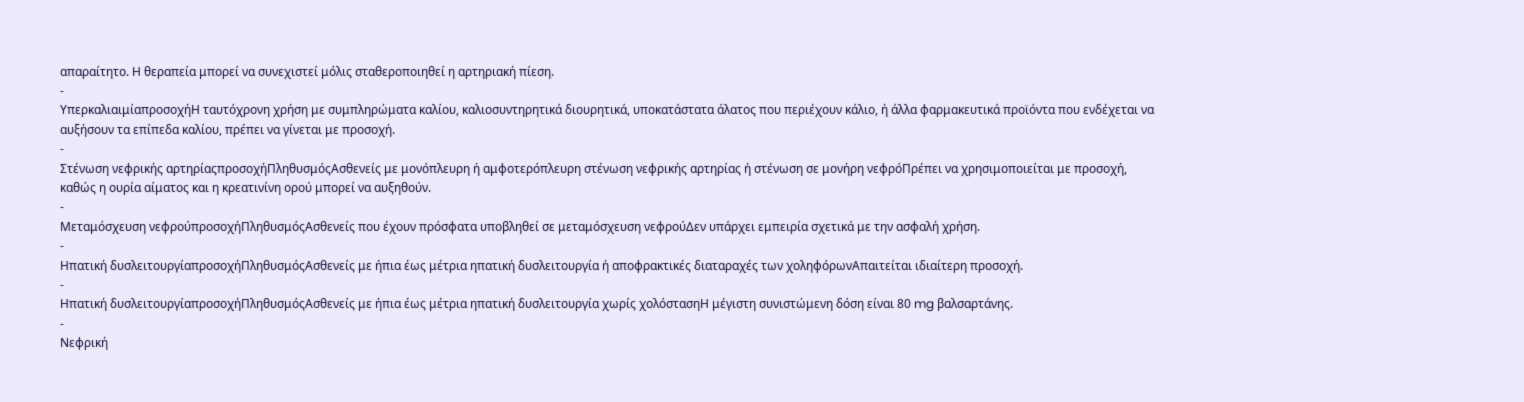απαραίτητο. Η θεραπεία μπορεί να συνεχιστεί μόλις σταθεροποιηθεί η αρτηριακή πίεση.
-
ΥπερκαλιαιμίαπροσοχήΗ ταυτόχρονη χρήση με συμπληρώματα καλίου, καλιοσυντηρητικά διουρητικά, υποκατάστατα άλατος που περιέχουν κάλιο, ή άλλα φαρμακευτικά προϊόντα που ενδέχεται να αυξήσουν τα επίπεδα καλίου, πρέπει να γίνεται με προσοχή.
-
Στένωση νεφρικής αρτηρίαςπροσοχήΠληθυσμόςΑσθενείς με μονόπλευρη ή αμφοτερόπλευρη στένωση νεφρικής αρτηρίας ή στένωση σε μονήρη νεφρόΠρέπει να χρησιμοποιείται με προσοχή, καθώς η ουρία αίματος και η κρεατινίνη ορού μπορεί να αυξηθούν.
-
Μεταμόσχευση νεφρούπροσοχήΠληθυσμόςΑσθενείς που έχουν πρόσφατα υποβληθεί σε μεταμόσχευση νεφρούΔεν υπάρχει εμπειρία σχετικά με την ασφαλή χρήση.
-
Ηπατική δυσλειτουργίαπροσοχήΠληθυσμόςΑσθενείς με ήπια έως μέτρια ηπατική δυσλειτουργία ή αποφρακτικές διαταραχές των χοληφόρωνΑπαιτείται ιδιαίτερη προσοχή.
-
Ηπατική δυσλειτουργίαπροσοχήΠληθυσμόςΑσθενείς με ήπια έως μέτρια ηπατική δυσλειτουργία χωρίς χολόστασηΗ μέγιστη συνιστώμενη δόση είναι 80 mg βαλσαρτάνης.
-
Νεφρική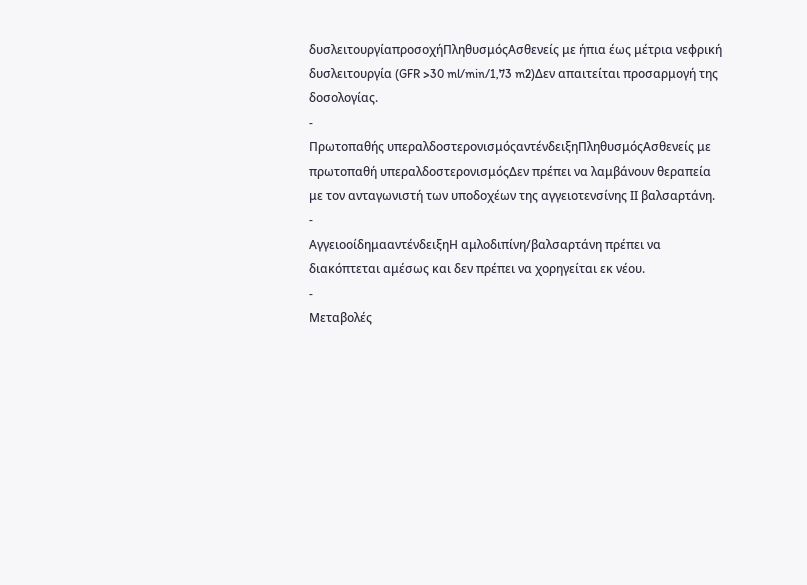δυσλειτουργίαπροσοχήΠληθυσμόςΑσθενείς με ήπια έως μέτρια νεφρική δυσλειτουργία (GFR >30 ml/min/1,73 m2)Δεν απαιτείται προσαρμογή της δοσολογίας.
-
Πρωτοπαθής υπεραλδοστερονισμόςαντένδειξηΠληθυσμόςΑσθενείς με πρωτοπαθή υπεραλδοστερονισμόςΔεν πρέπει να λαμβάνουν θεραπεία με τον ανταγωνιστή των υποδοχέων της αγγειοτενσίνης ΙΙ βαλσαρτάνη.
-
ΑγγειοοίδημααντένδειξηΗ αμλοδιπίνη/βαλσαρτάνη πρέπει να διακόπτεται αμέσως και δεν πρέπει να χορηγείται εκ νέου.
-
Μεταβολές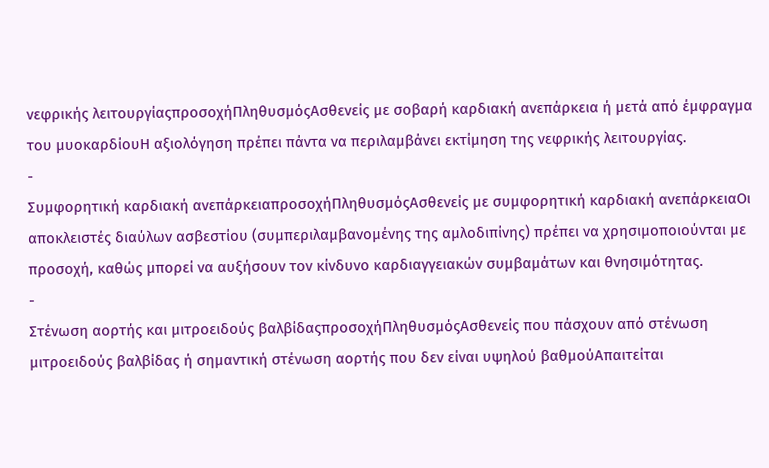νεφρικής λειτουργίαςπροσοχήΠληθυσμόςΑσθενείς με σοβαρή καρδιακή ανεπάρκεια ή μετά από έμφραγμα του μυοκαρδίουΗ αξιολόγηση πρέπει πάντα να περιλαμβάνει εκτίμηση της νεφρικής λειτουργίας.
-
Συμφορητική καρδιακή ανεπάρκειαπροσοχήΠληθυσμόςΑσθενείς με συμφορητική καρδιακή ανεπάρκειαΟι αποκλειστές διαύλων ασβεστίου (συμπεριλαμβανομένης της αμλοδιπίνης) πρέπει να χρησιμοποιούνται με προσοχή, καθώς μπορεί να αυξήσουν τον κίνδυνο καρδιαγγειακών συμβαμάτων και θνησιμότητας.
-
Στένωση αορτής και μιτροειδούς βαλβίδαςπροσοχήΠληθυσμόςΑσθενείς που πάσχουν από στένωση μιτροειδούς βαλβίδας ή σημαντική στένωση αορτής που δεν είναι υψηλού βαθμούΑπαιτείται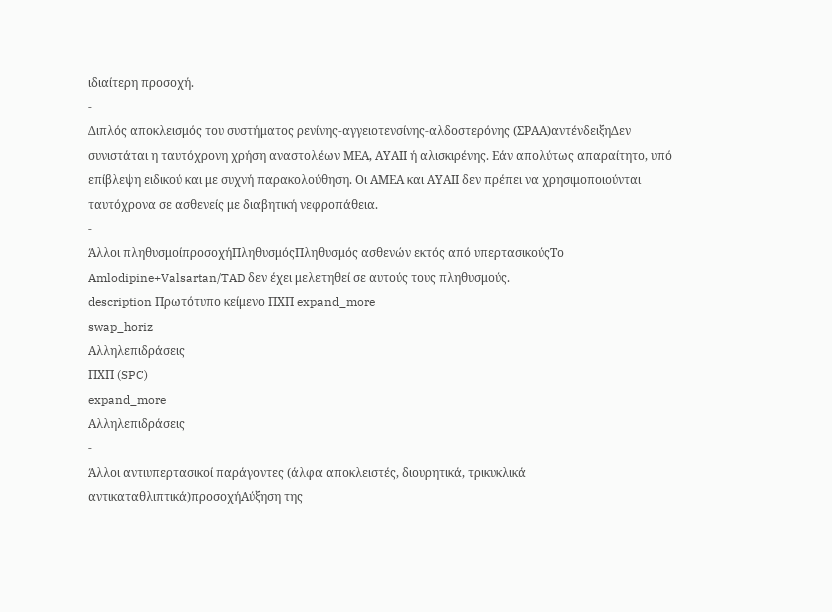ιδιαίτερη προσοχή.
-
Διπλός αποκλεισμός του συστήματος ρενίνης-αγγειοτενσίνης-αλδοστερόνης (ΣΡΑΑ)αντένδειξηΔεν συνιστάται η ταυτόχρονη χρήση αναστολέων ΜΕΑ, ΑΥΑΙΙ ή αλισκιρένης. Εάν απολύτως απαραίτητο, υπό επίβλεψη ειδικού και με συχνή παρακολούθηση. Οι ΑΜΕΑ και ΑΥΑΙΙ δεν πρέπει να χρησιμοποιούνται ταυτόχρονα σε ασθενείς με διαβητική νεφροπάθεια.
-
Άλλοι πληθυσμοίπροσοχήΠληθυσμόςΠληθυσμός ασθενών εκτός από υπερτασικούςΤο Amlodipine+Valsartan/TAD δεν έχει μελετηθεί σε αυτούς τους πληθυσμούς.
description Πρωτότυπο κείμενο ΠΧΠ expand_more
swap_horiz
Αλληλεπιδράσεις
ΠΧΠ (SPC)
expand_more
Αλληλεπιδράσεις
-
Άλλοι αντιυπερτασικοί παράγοντες (άλφα αποκλειστές, διουρητικά, τρικυκλικά αντικαταθλιπτικά)προσοχήΑύξηση της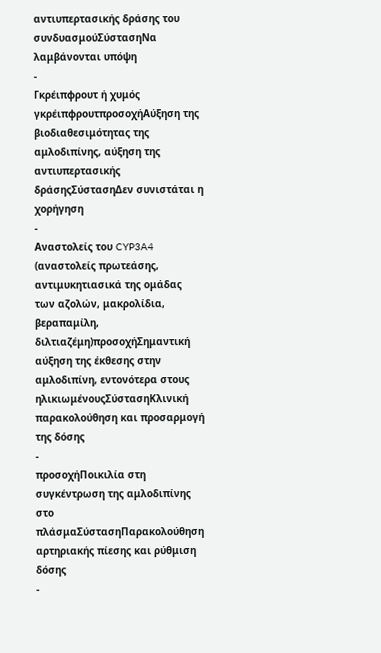αντιυπερτασικής δράσης του συνδυασμούΣύστασηΝα λαμβάνονται υπόψη
-
Γκρέιπφρουτ ή χυμός γκρέιπφρουτπροσοχήΑύξηση της βιοδιαθεσιμότητας της αμλοδιπίνης, αύξηση της αντιυπερτασικής δράσηςΣύστασηΔεν συνιστάται η χορήγηση
-
Αναστολείς του CYP3A4 (αναστολείς πρωτεάσης, αντιμυκητιασικά της ομάδας των αζολών, μακρολίδια, βεραπαμίλη, διλτιαζέμη)προσοχήΣημαντική αύξηση της έκθεσης στην αμλοδιπίνη, εντονότερα στους ηλικιωμένουςΣύστασηΚλινική παρακολούθηση και προσαρμογή της δόσης
-
προσοχήΠοικιλία στη συγκέντρωση της αμλοδιπίνης στο πλάσμαΣύστασηΠαρακολούθηση αρτηριακής πίεσης και ρύθμιση δόσης
-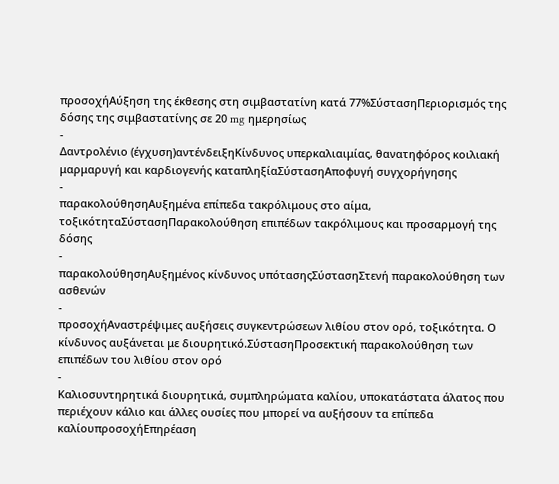προσοχήΑύξηση της έκθεσης στη σιμβαστατίνη κατά 77%ΣύστασηΠεριορισμός της δόσης της σιμβαστατίνης σε 20 mg ημερησίως
-
Δαντρολένιο (έγχυση)αντένδειξηΚίνδυνος υπερκαλιαιμίας, θανατηφόρος κοιλιακή μαρμαρυγή και καρδιογενής καταπληξίαΣύστασηΑποφυγή συγχορήγησης
-
παρακολούθησηΑυξημένα επίπεδα τακρόλιμους στο αίμα, τοξικότηταΣύστασηΠαρακολούθηση επιπέδων τακρόλιμους και προσαρμογή της δόσης
-
παρακολούθησηΑυξημένος κίνδυνος υπότασηςΣύστασηΣτενή παρακολούθηση των ασθενών
-
προσοχήΑναστρέψιμες αυξήσεις συγκεντρώσεων λιθίου στον ορό, τοξικότητα. Ο κίνδυνος αυξάνεται με διουρητικό.ΣύστασηΠροσεκτική παρακολούθηση των επιπέδων του λιθίου στον ορό
-
Καλιοσυντηρητικά διουρητικά, συμπληρώματα καλίου, υποκατάστατα άλατος που περιέχουν κάλιο και άλλες ουσίες που μπορεί να αυξήσουν τα επίπεδα καλίουπροσοχήΕπηρέαση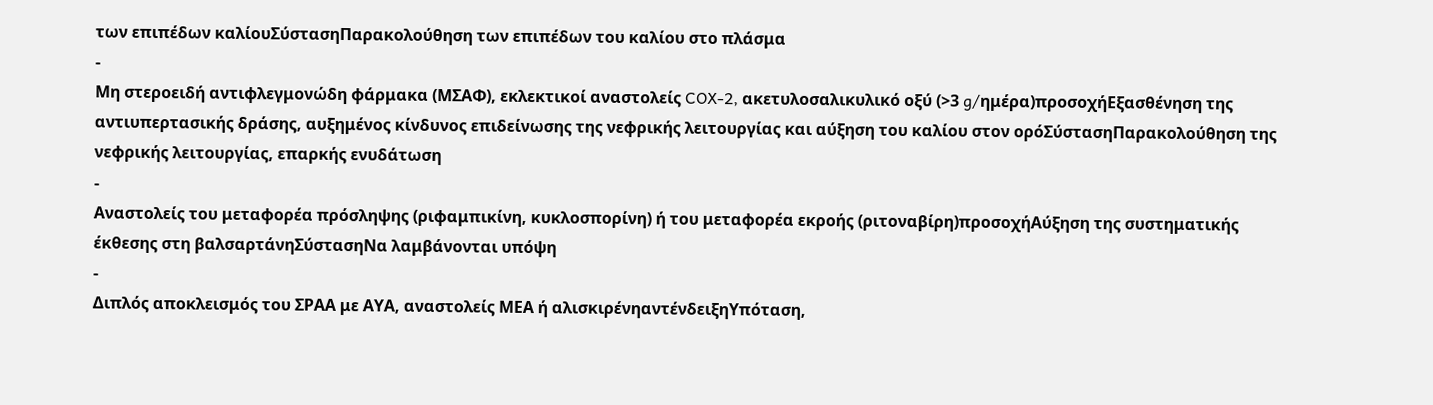των επιπέδων καλίουΣύστασηΠαρακολούθηση των επιπέδων του καλίου στο πλάσμα
-
Μη στεροειδή αντιφλεγμονώδη φάρμακα (ΜΣΑΦ), εκλεκτικοί αναστολείς COX-2, ακετυλοσαλικυλικό οξύ (>3 g/ημέρα)προσοχήΕξασθένηση της αντιυπερτασικής δράσης, αυξημένος κίνδυνος επιδείνωσης της νεφρικής λειτουργίας και αύξηση του καλίου στον ορόΣύστασηΠαρακολούθηση της νεφρικής λειτουργίας, επαρκής ενυδάτωση
-
Αναστολείς του μεταφορέα πρόσληψης (ριφαμπικίνη, κυκλοσπορίνη) ή του μεταφορέα εκροής (ριτοναβίρη)προσοχήΑύξηση της συστηματικής έκθεσης στη βαλσαρτάνηΣύστασηΝα λαμβάνονται υπόψη
-
Διπλός αποκλεισμός του ΣΡΑΑ με ΑΥΑ, αναστολείς ΜΕΑ ή αλισκιρένηαντένδειξηΥπόταση,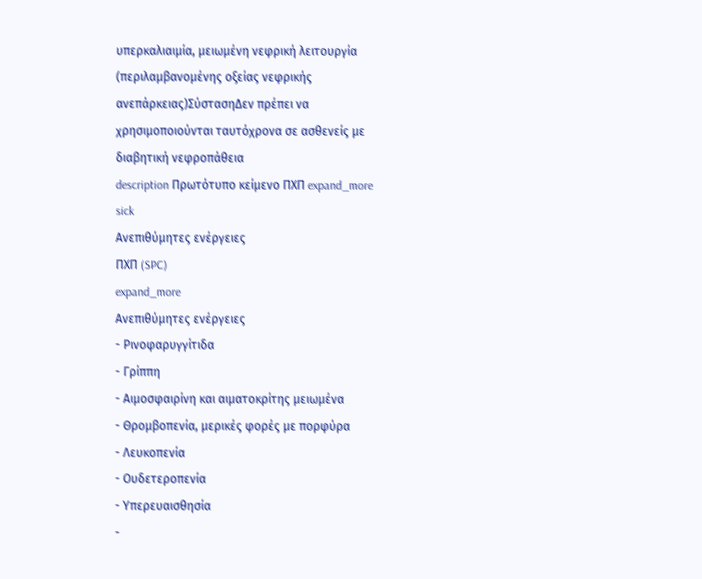υπερκαλιαιμία, μειωμένη νεφρική λειτουργία (περιλαμβανομένης οξείας νεφρικής ανεπάρκειας)ΣύστασηΔεν πρέπει να χρησιμοποιούνται ταυτόχρονα σε ασθενείς με διαβητική νεφροπάθεια
description Πρωτότυπο κείμενο ΠΧΠ expand_more
sick
Ανεπιθύμητες ενέργειες
ΠΧΠ (SPC)
expand_more
Ανεπιθύμητες ενέργειες
- Ρινοφαρυγγίτιδα
- Γρίππη
- Αιμοσφαιρίνη και αιματοκρίτης μειωμένα
- Θρομβοπενία, μερικές φορές με πορφύρα
- Λευκοπενία
- Ουδετεροπενία
- Υπερευαισθησία
-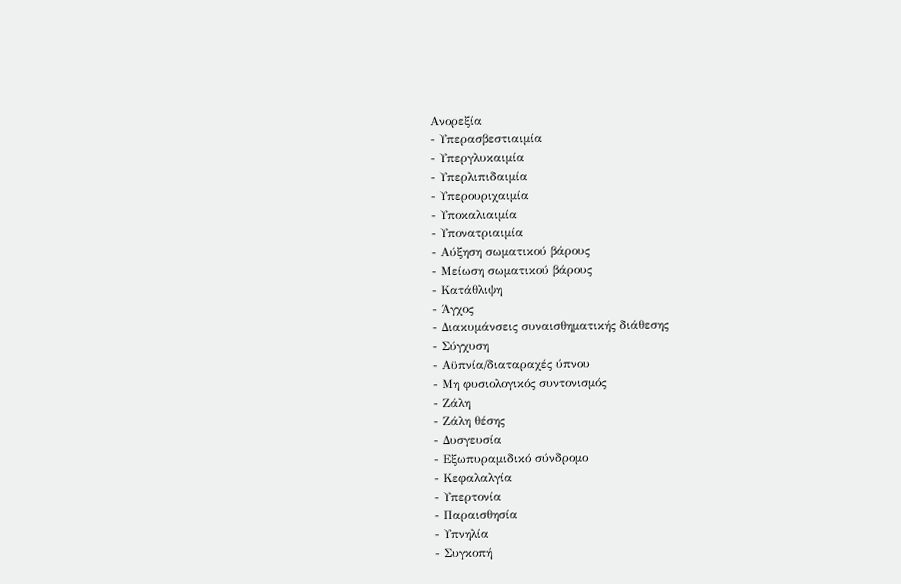Ανορεξία
- Υπερασβεστιαιμία
- Υπεργλυκαιμία
- Υπερλιπιδαιμία
- Υπερουριχαιμία
- Υποκαλιαιμία
- Υπονατριαιμία
- Αύξηση σωματικού βάρους
- Μείωση σωματικού βάρους
- Κατάθλιψη
- Άγχος
- Διακυμάνσεις συναισθηματικής διάθεσης
- Σύγχυση
- Αϋπνία/διαταραχές ύπνου
- Μη φυσιολογικός συντονισμός
- Ζάλη
- Ζάλη θέσης
- Δυσγευσία
- Εξωπυραμιδικό σύνδρομο
- Κεφαλαλγία
- Υπερτονία
- Παραισθησία
- Υπνηλία
- Συγκοπή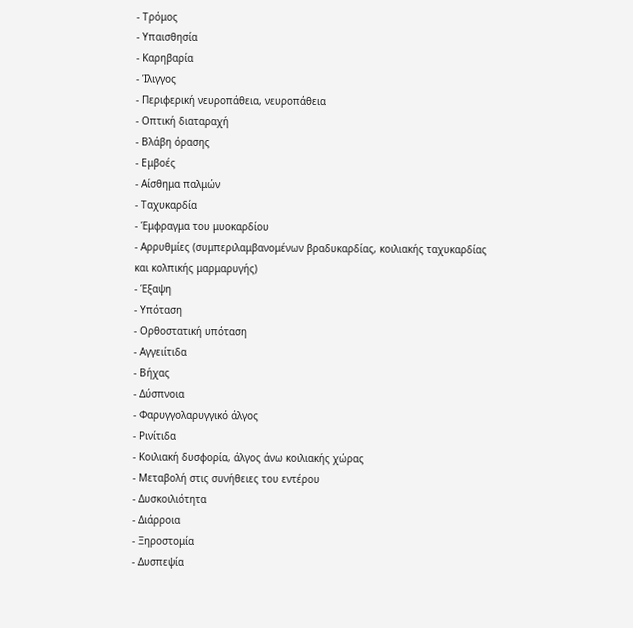- Τρόμος
- Υπαισθησία
- Καρηβαρία
- Ίλιγγος
- Περιφερική νευροπάθεια, νευροπάθεια
- Οπτική διαταραχή
- Βλάβη όρασης
- Εμβοές
- Αίσθημα παλμών
- Ταχυκαρδία
- Έμφραγμα του μυοκαρδίου
- Αρρυθμίες (συμπεριλαμβανομένων βραδυκαρδίας, κοιλιακής ταχυκαρδίας και κολπικής μαρμαρυγής)
- Έξαψη
- Υπόταση
- Ορθοστατική υπόταση
- Αγγειίτιδα
- Βήχας
- Δύσπνοια
- Φαρυγγολαρυγγικό άλγος
- Ρινίτιδα
- Κοιλιακή δυσφορία, άλγος άνω κοιλιακής χώρας
- Μεταβολή στις συνήθειες του εντέρου
- Δυσκοιλιότητα
- Διάρροια
- Ξηροστομία
- Δυσπεψία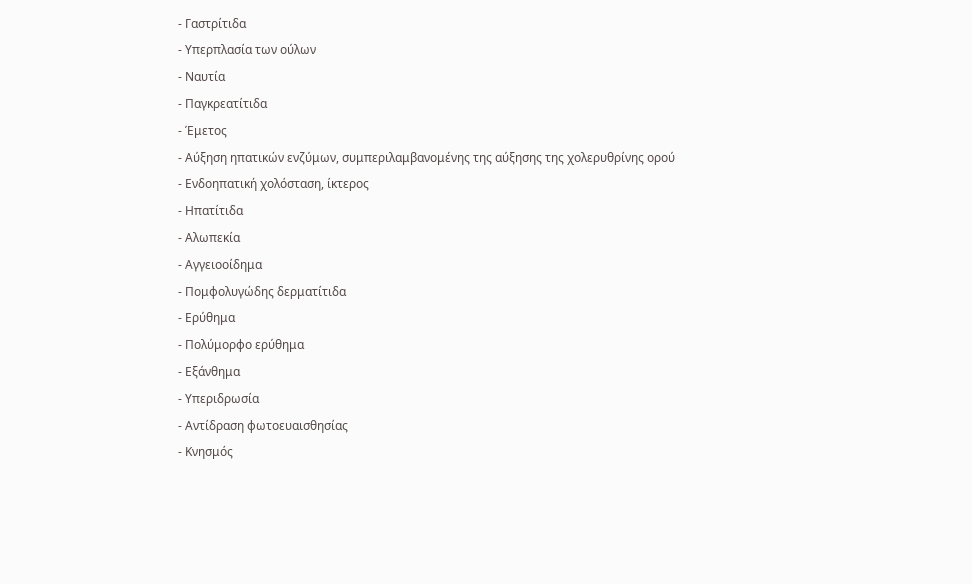- Γαστρίτιδα
- Υπερπλασία των ούλων
- Ναυτία
- Παγκρεατίτιδα
- Έμετος
- Αύξηση ηπατικών ενζύμων, συμπεριλαμβανομένης της αύξησης της χολερυθρίνης ορού
- Ενδοηπατική χολόσταση, ίκτερος
- Ηπατίτιδα
- Αλωπεκία
- Αγγειοοίδημα
- Πομφολυγώδης δερματίτιδα
- Ερύθημα
- Πολύμορφο ερύθημα
- Εξάνθημα
- Υπεριδρωσία
- Αντίδραση φωτοευαισθησίας
- Κνησμός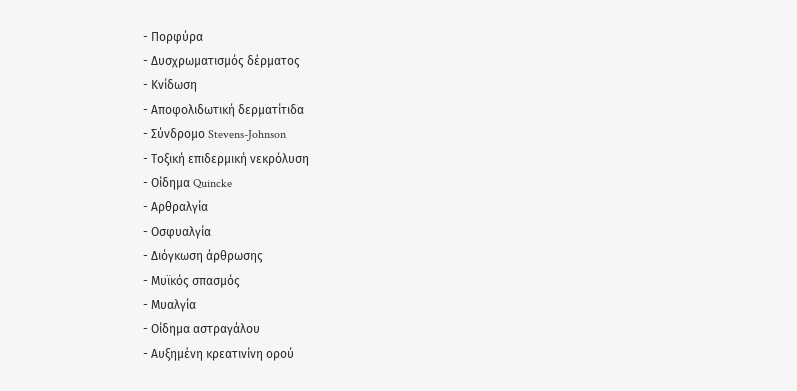- Πορφύρα
- Δυσχρωματισμός δέρματος
- Κνίδωση
- Αποφολιδωτική δερματίτιδα
- Σύνδρομο Stevens-Johnson
- Τοξική επιδερμική νεκρόλυση
- Οίδημα Quincke
- Αρθραλγία
- Οσφυαλγία
- Διόγκωση άρθρωσης
- Μυϊκός σπασμός
- Μυαλγία
- Οίδημα αστραγάλου
- Αυξημένη κρεατινίνη ορού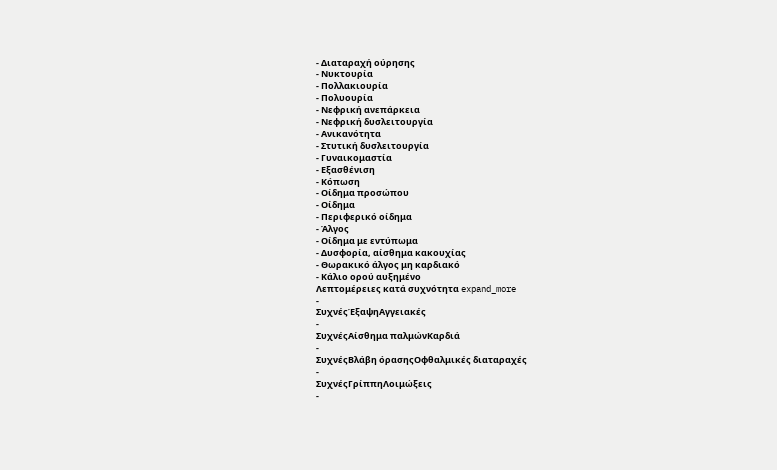- Διαταραχή ούρησης
- Νυκτουρία
- Πολλακιουρία
- Πολυουρία
- Νεφρική ανεπάρκεια
- Νεφρική δυσλειτουργία
- Ανικανότητα
- Στυτική δυσλειτουργία
- Γυναικομαστία
- Εξασθένιση
- Κόπωση
- Οίδημα προσώπου
- Οίδημα
- Περιφερικό οίδημα
- Άλγος
- Οίδημα με εντύπωμα
- Δυσφορία, αίσθημα κακουχίας
- Θωρακικό άλγος μη καρδιακό
- Κάλιο ορού αυξημένο
Λεπτομέρειες κατά συχνότητα expand_more
-
ΣυχνέςΈξαψηΑγγειακές
-
ΣυχνέςΑίσθημα παλμώνΚαρδιά
-
ΣυχνέςΒλάβη όρασηςΟφθαλμικές διαταραχές
-
ΣυχνέςΓρίππηΛοιμώξεις
-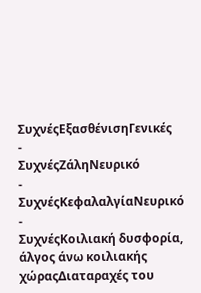ΣυχνέςΕξασθένισηΓενικές
-
ΣυχνέςΖάληΝευρικό
-
ΣυχνέςΚεφαλαλγίαΝευρικό
-
ΣυχνέςΚοιλιακή δυσφορία, άλγος άνω κοιλιακής χώραςΔιαταραχές του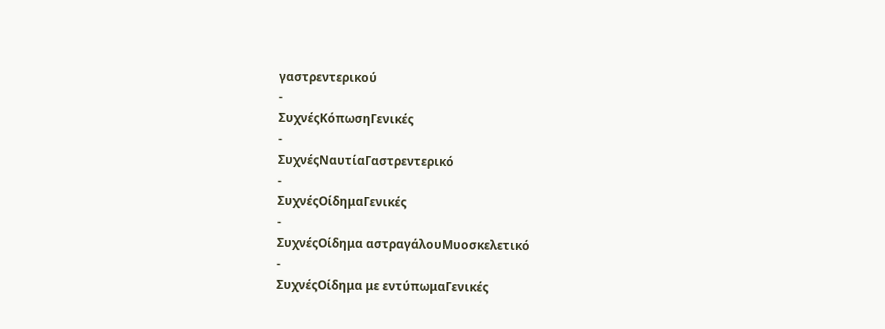γαστρεντερικού
-
ΣυχνέςΚόπωσηΓενικές
-
ΣυχνέςΝαυτίαΓαστρεντερικό
-
ΣυχνέςΟίδημαΓενικές
-
ΣυχνέςΟίδημα αστραγάλουΜυοσκελετικό
-
ΣυχνέςΟίδημα με εντύπωμαΓενικές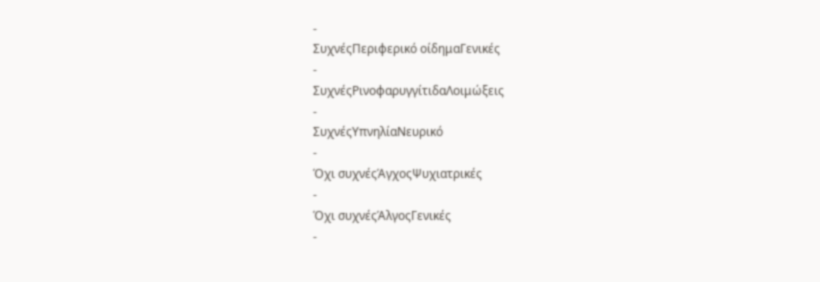-
ΣυχνέςΠεριφερικό οίδημαΓενικές
-
ΣυχνέςΡινοφαρυγγίτιδαΛοιμώξεις
-
ΣυχνέςΥπνηλίαΝευρικό
-
Όχι συχνέςΆγχοςΨυχιατρικές
-
Όχι συχνέςΆλγοςΓενικές
-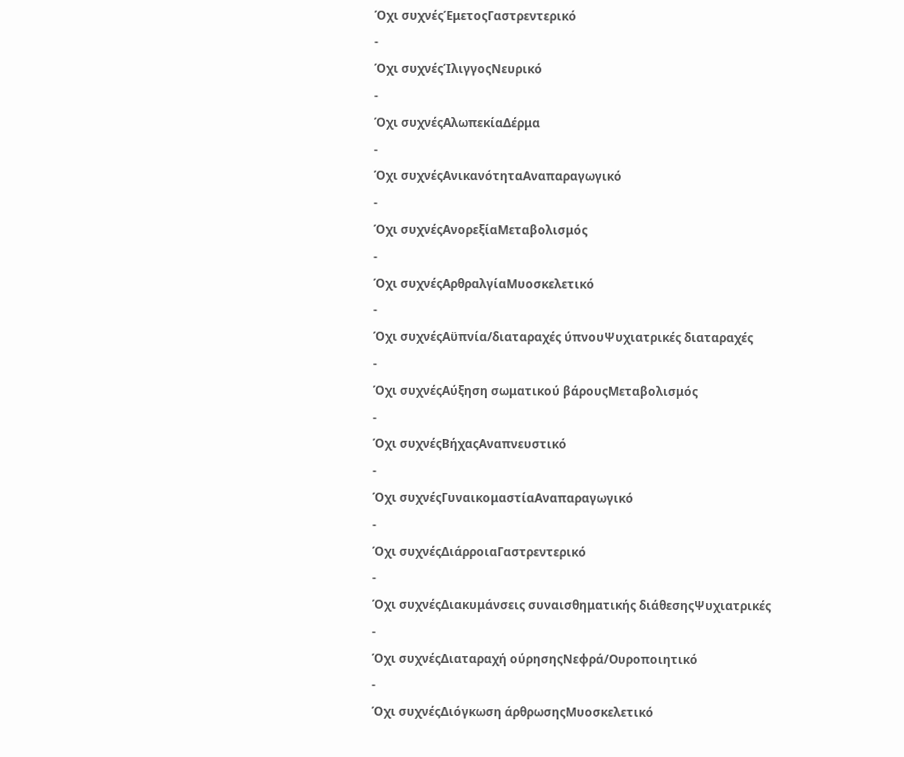Όχι συχνέςΈμετοςΓαστρεντερικό
-
Όχι συχνέςΊλιγγοςΝευρικό
-
Όχι συχνέςΑλωπεκίαΔέρμα
-
Όχι συχνέςΑνικανότηταΑναπαραγωγικό
-
Όχι συχνέςΑνορεξίαΜεταβολισμός
-
Όχι συχνέςΑρθραλγίαΜυοσκελετικό
-
Όχι συχνέςΑϋπνία/διαταραχές ύπνουΨυχιατρικές διαταραχές
-
Όχι συχνέςΑύξηση σωματικού βάρουςΜεταβολισμός
-
Όχι συχνέςΒήχαςΑναπνευστικό
-
Όχι συχνέςΓυναικομαστίαΑναπαραγωγικό
-
Όχι συχνέςΔιάρροιαΓαστρεντερικό
-
Όχι συχνέςΔιακυμάνσεις συναισθηματικής διάθεσηςΨυχιατρικές
-
Όχι συχνέςΔιαταραχή ούρησηςΝεφρά/Ουροποιητικό
-
Όχι συχνέςΔιόγκωση άρθρωσηςΜυοσκελετικό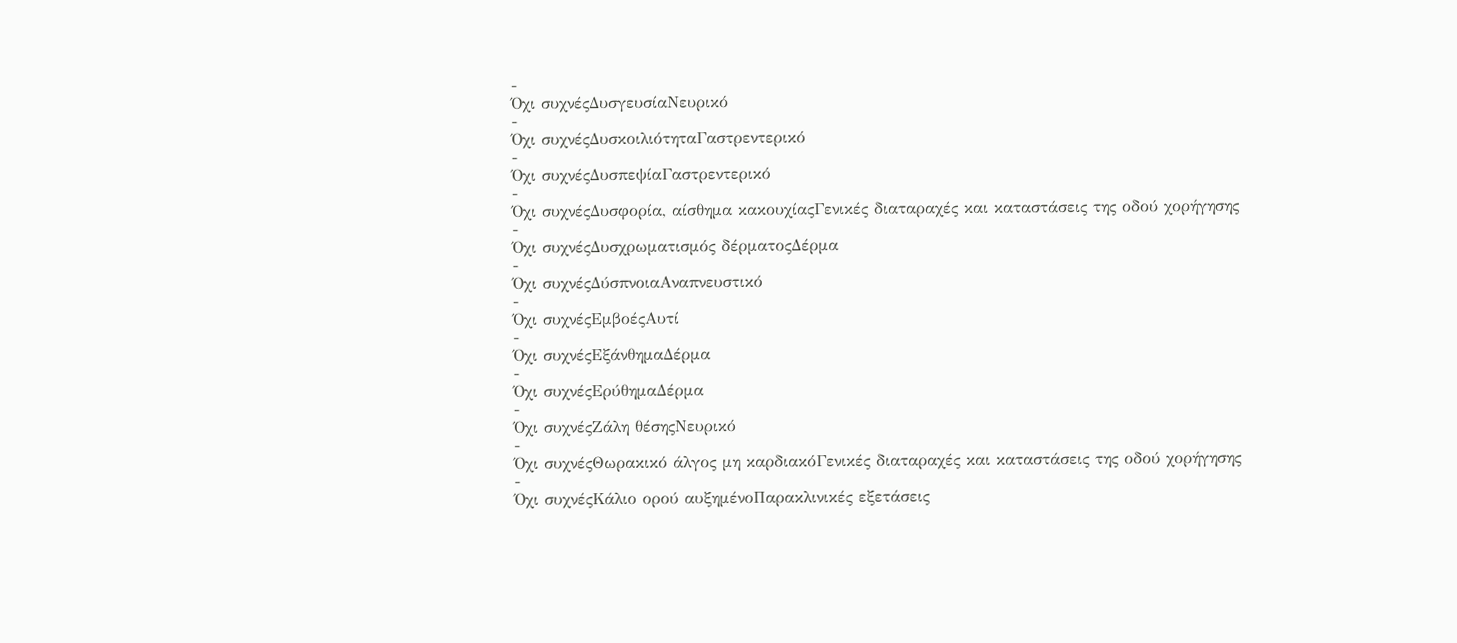-
Όχι συχνέςΔυσγευσίαΝευρικό
-
Όχι συχνέςΔυσκοιλιότηταΓαστρεντερικό
-
Όχι συχνέςΔυσπεψίαΓαστρεντερικό
-
Όχι συχνέςΔυσφορία, αίσθημα κακουχίαςΓενικές διαταραχές και καταστάσεις της οδού χορήγησης
-
Όχι συχνέςΔυσχρωματισμός δέρματοςΔέρμα
-
Όχι συχνέςΔύσπνοιαΑναπνευστικό
-
Όχι συχνέςΕμβοέςΑυτί
-
Όχι συχνέςΕξάνθημαΔέρμα
-
Όχι συχνέςΕρύθημαΔέρμα
-
Όχι συχνέςΖάλη θέσηςΝευρικό
-
Όχι συχνέςΘωρακικό άλγος μη καρδιακόΓενικές διαταραχές και καταστάσεις της οδού χορήγησης
-
Όχι συχνέςΚάλιο ορού αυξημένοΠαρακλινικές εξετάσεις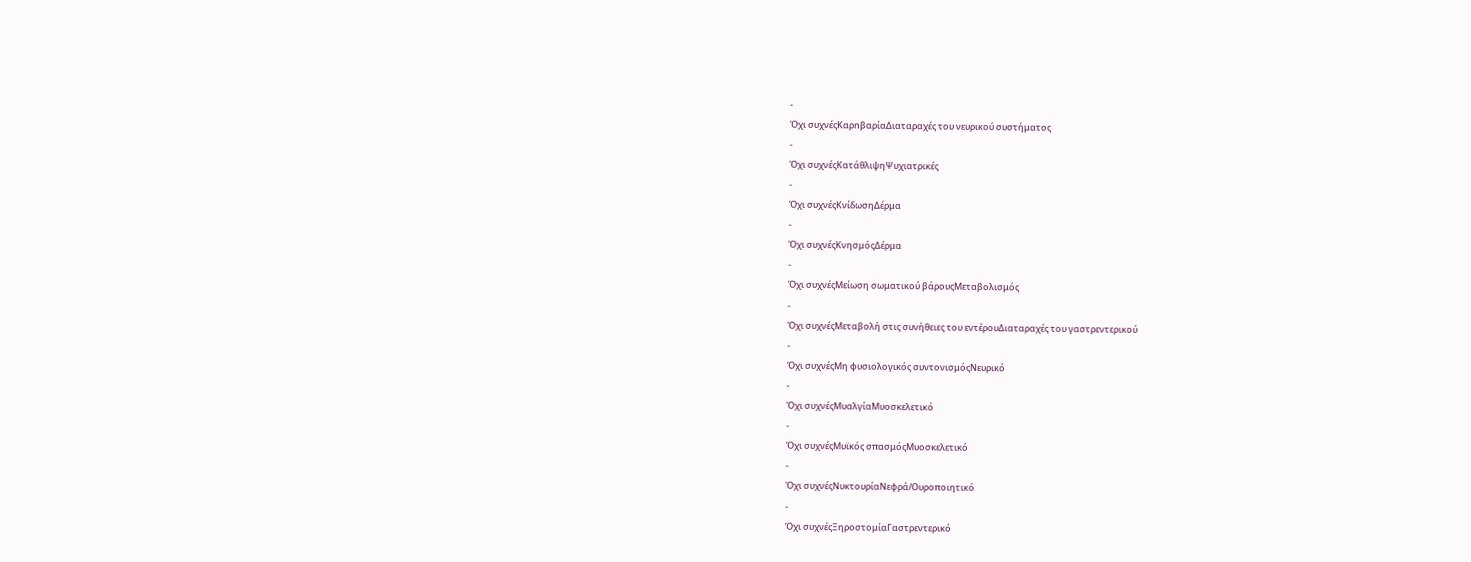-
Όχι συχνέςΚαρnβαρίαΔιαταραχές του νευρικού συστήματος
-
Όχι συχνέςΚατάθλιψηΨυχιατρικές
-
Όχι συχνέςΚνίδωσηΔέρμα
-
Όχι συχνέςΚνησμόςΔέρμα
-
Όχι συχνέςΜείωση σωματικού βάρουςΜεταβολισμός
-
Όχι συχνέςΜεταβολή στις συνήθειες του εντέρουΔιαταραχές του γαστρεντερικού
-
Όχι συχνέςΜη φυσιολογικός συντονισμόςΝευρικό
-
Όχι συχνέςΜυαλγίαΜυοσκελετικό
-
Όχι συχνέςΜυϊκός σπασμόςΜυοσκελετικό
-
Όχι συχνέςΝυκτουρίαΝεφρά/Ουροποιητικό
-
Όχι συχνέςΞηροστομίαΓαστρεντερικό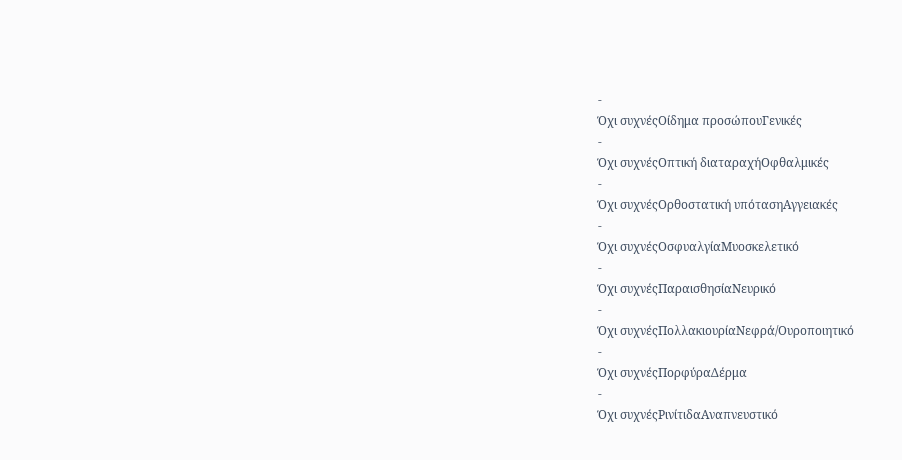-
Όχι συχνέςΟίδημα προσώπουΓενικές
-
Όχι συχνέςΟπτική διαταραχήΟφθαλμικές
-
Όχι συχνέςΟρθοστατική υπότασηΑγγειακές
-
Όχι συχνέςΟσφυαλγίαΜυοσκελετικό
-
Όχι συχνέςΠαραισθησίαΝευρικό
-
Όχι συχνέςΠολλακιουρίαΝεφρά/Ουροποιητικό
-
Όχι συχνέςΠορφύραΔέρμα
-
Όχι συχνέςΡινίτιδαΑναπνευστικό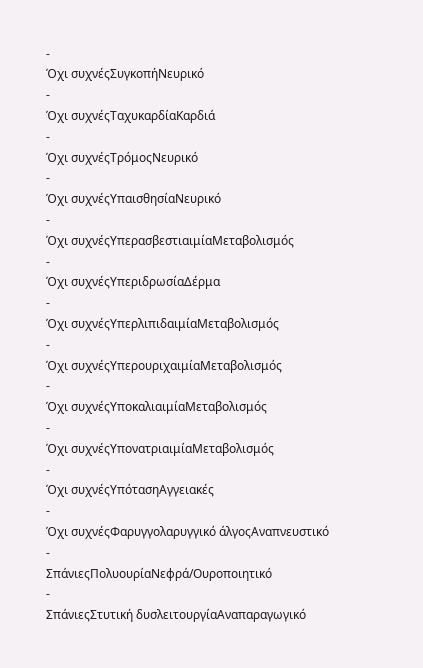-
Όχι συχνέςΣυγκοπήΝευρικό
-
Όχι συχνέςΤαχυκαρδίαΚαρδιά
-
Όχι συχνέςΤρόμοςΝευρικό
-
Όχι συχνέςΥπαισθησίαΝευρικό
-
Όχι συχνέςΥπερασβεστιαιμίαΜεταβολισμός
-
Όχι συχνέςΥπεριδρωσίαΔέρμα
-
Όχι συχνέςΥπερλιπιδαιμίαΜεταβολισμός
-
Όχι συχνέςΥπερουριχαιμίαΜεταβολισμός
-
Όχι συχνέςΥποκαλιαιμίαΜεταβολισμός
-
Όχι συχνέςΥπονατριαιμίαΜεταβολισμός
-
Όχι συχνέςΥπότασηΑγγειακές
-
Όχι συχνέςΦαρυγγολαρυγγικό άλγοςΑναπνευστικό
-
ΣπάνιεςΠολυουρίαΝεφρά/Ουροποιητικό
-
ΣπάνιεςΣτυτική δυσλειτουργίαΑναπαραγωγικό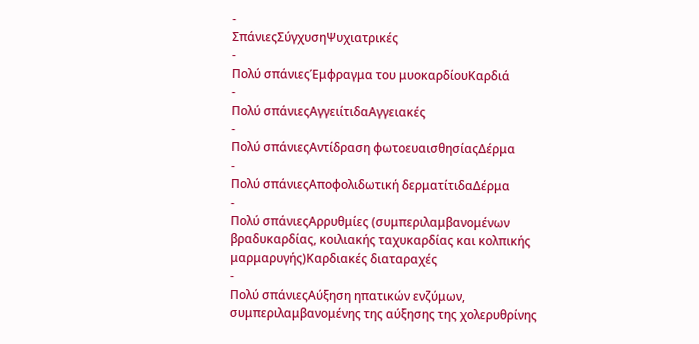-
ΣπάνιεςΣύγχυσηΨυχιατρικές
-
Πολύ σπάνιεςΈμφραγμα του μυοκαρδίουΚαρδιά
-
Πολύ σπάνιεςΑγγειίτιδαΑγγειακές
-
Πολύ σπάνιεςΑντίδραση φωτοευαισθησίαςΔέρμα
-
Πολύ σπάνιεςΑποφολιδωτική δερματίτιδαΔέρμα
-
Πολύ σπάνιεςΑρρυθμίες (συμπεριλαμβανομένων βραδυκαρδίας, κοιλιακής ταχυκαρδίας και κολπικής μαρμαρυγής)Καρδιακές διαταραχές
-
Πολύ σπάνιεςΑύξηση ηπατικών ενζύμων, συμπεριλαμβανομένης της αύξησης της χολερυθρίνης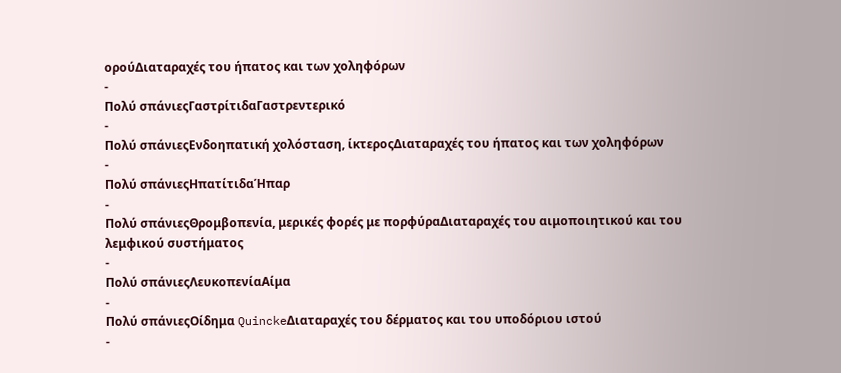ορούΔιαταραχές του ήπατος και των χοληφόρων
-
Πολύ σπάνιεςΓαστρίτιδαΓαστρεντερικό
-
Πολύ σπάνιεςΕνδοηπατική χολόσταση, ίκτεροςΔιαταραχές του ήπατος και των χοληφόρων
-
Πολύ σπάνιεςΗπατίτιδαΉπαρ
-
Πολύ σπάνιεςΘρομβοπενία, μερικές φορές με πορφύραΔιαταραχές του αιμοποιητικού και του λεμφικού συστήματος
-
Πολύ σπάνιεςΛευκοπενίαΑίμα
-
Πολύ σπάνιεςΟίδημα QuinckeΔιαταραχές του δέρματος και του υποδόριου ιστού
-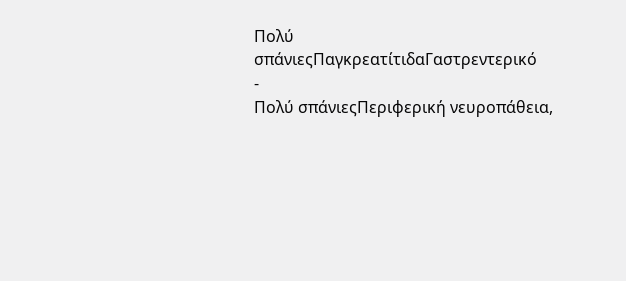Πολύ σπάνιεςΠαγκρεατίτιδαΓαστρεντερικό
-
Πολύ σπάνιεςΠεριφερική νευροπάθεια,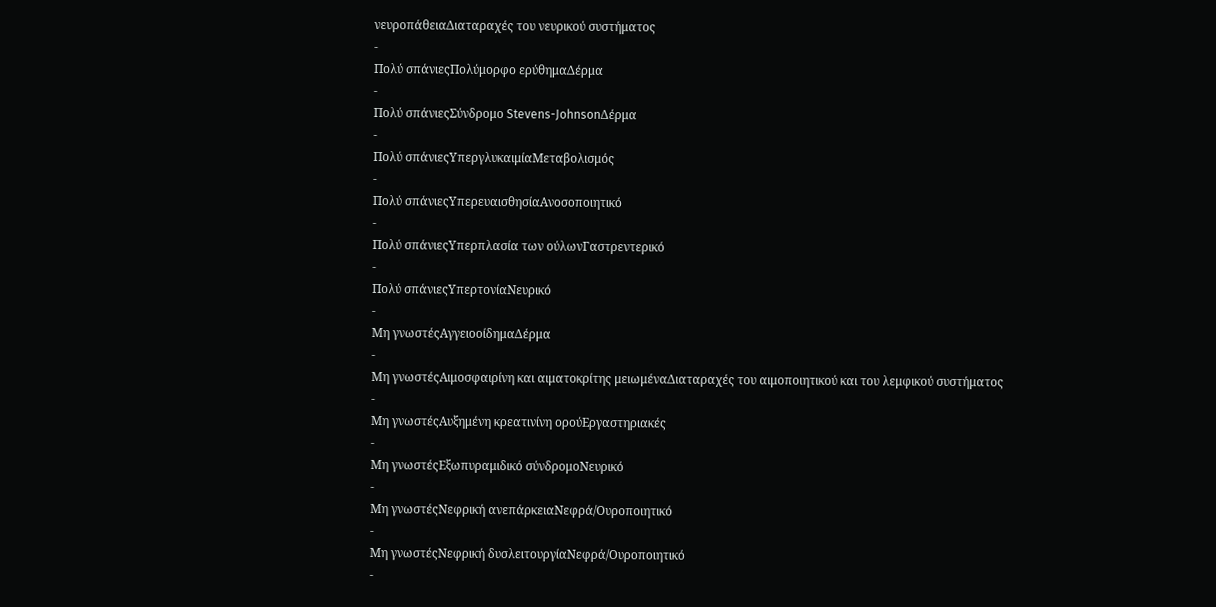νευροπάθειαΔιαταραχές του νευρικού συστήματος
-
Πολύ σπάνιεςΠολύμορφο ερύθημαΔέρμα
-
Πολύ σπάνιεςΣύνδρομο Stevens-JohnsonΔέρμα
-
Πολύ σπάνιεςΥπεργλυκαιμίαΜεταβολισμός
-
Πολύ σπάνιεςΥπερευαισθησίαΑνοσοποιητικό
-
Πολύ σπάνιεςΥπερπλασία των ούλωνΓαστρεντερικό
-
Πολύ σπάνιεςΥπερτονίαΝευρικό
-
Μη γνωστέςΑγγειοοίδημαΔέρμα
-
Μη γνωστέςΑιμοσφαιρίνη και αιματοκρίτης μειωμέναΔιαταραχές του αιμοποιητικού και του λεμφικού συστήματος
-
Μη γνωστέςΑυξημένη κρεατινίνη ορούΕργαστηριακές
-
Μη γνωστέςΕξωπυραμιδικό σύνδρομοΝευρικό
-
Μη γνωστέςΝεφρική ανεπάρκειαΝεφρά/Ουροποιητικό
-
Μη γνωστέςΝεφρική δυσλειτουργίαΝεφρά/Ουροποιητικό
-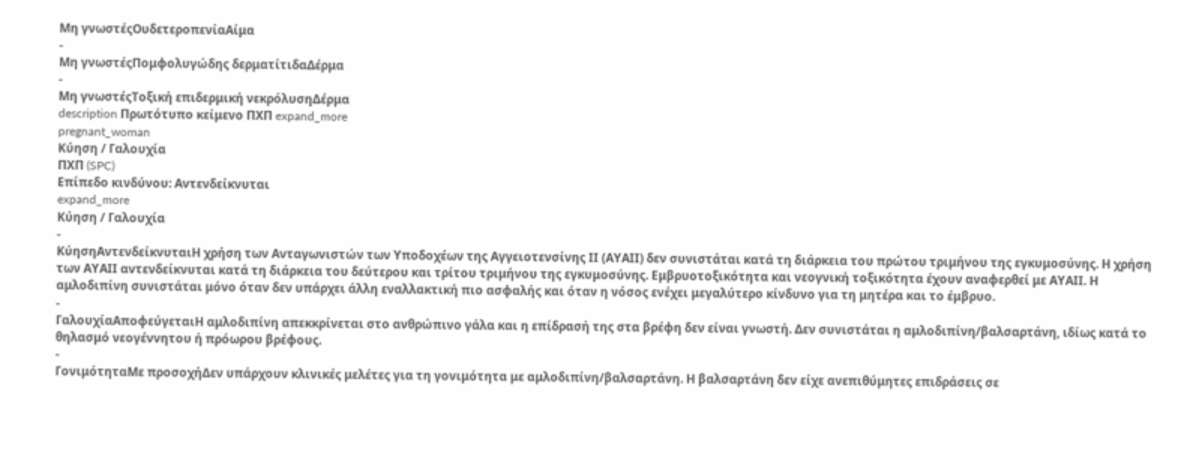Μη γνωστέςΟυδετεροπενίαΑίμα
-
Μη γνωστέςΠομφολυγώδης δερματίτιδαΔέρμα
-
Μη γνωστέςΤοξική επιδερμική νεκρόλυσηΔέρμα
description Πρωτότυπο κείμενο ΠΧΠ expand_more
pregnant_woman
Κύηση / Γαλουχία
ΠΧΠ (SPC)
Επίπεδο κινδύνου: Αντενδείκνυται
expand_more
Κύηση / Γαλουχία
-
ΚύησηΑντενδείκνυταιΗ χρήση των Ανταγωνιστών των Υποδοχέων της Αγγειοτενσίνης ΙΙ (ΑΥΑΙΙ) δεν συνιστάται κατά τη διάρκεια του πρώτου τριμήνου της εγκυμοσύνης. Η χρήση των ΑΥΑΙΙ αντενδείκνυται κατά τη διάρκεια του δεύτερου και τρίτου τριμήνου της εγκυμοσύνης. Εμβρυοτοξικότητα και νεογνική τοξικότητα έχουν αναφερθεί με ΑΥΑΙΙ. Η αμλοδιπίνη συνιστάται μόνο όταν δεν υπάρχει άλλη εναλλακτική πιο ασφαλής και όταν η νόσος ενέχει μεγαλύτερο κίνδυνο για τη μητέρα και το έμβρυο.
-
ΓαλουχίαΑποφεύγεταιΗ αμλοδιπίνη απεκκρίνεται στο ανθρώπινο γάλα και η επίδρασή της στα βρέφη δεν είναι γνωστή. Δεν συνιστάται η αμλοδιπίνη/βαλσαρτάνη, ιδίως κατά το θηλασμό νεογέννητου ή πρόωρου βρέφους.
-
ΓονιμότηταΜε προσοχήΔεν υπάρχουν κλινικές μελέτες για τη γονιμότητα με αμλοδιπίνη/βαλσαρτάνη. Η βαλσαρτάνη δεν είχε ανεπιθύμητες επιδράσεις σε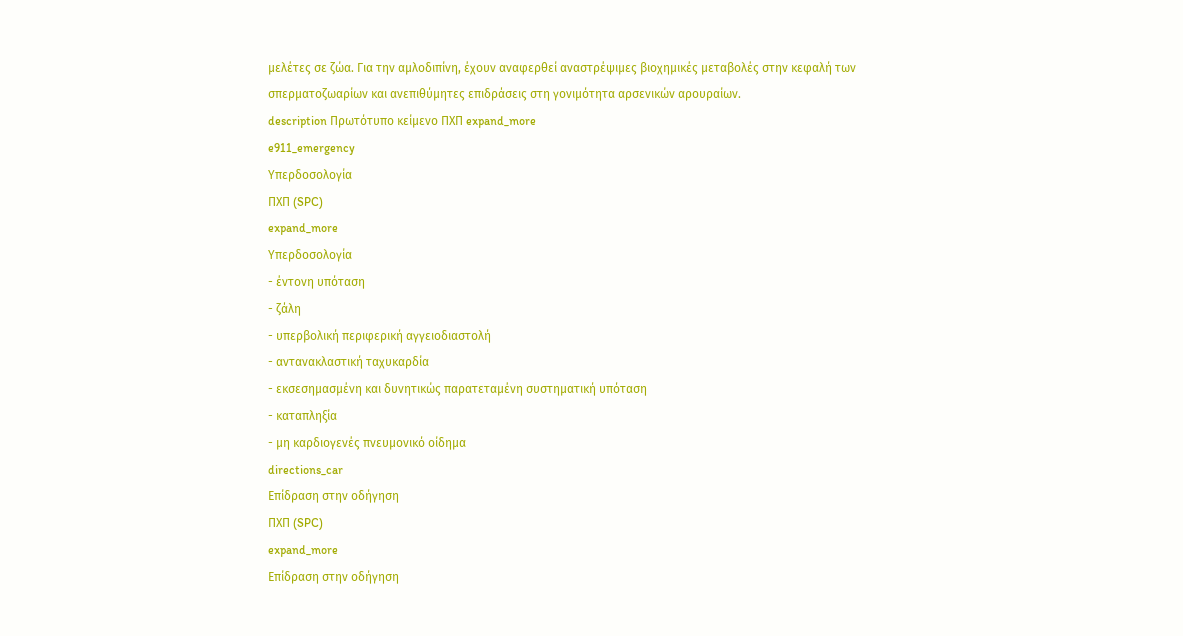μελέτες σε ζώα. Για την αμλοδιπίνη, έχουν αναφερθεί αναστρέψιμες βιοχημικές μεταβολές στην κεφαλή των σπερματοζωαρίων και ανεπιθύμητες επιδράσεις στη γονιμότητα αρσενικών αρουραίων.
description Πρωτότυπο κείμενο ΠΧΠ expand_more
e911_emergency
Υπερδοσολογία
ΠΧΠ (SPC)
expand_more
Υπερδοσολογία
- έντονη υπόταση
- ζάλη
- υπερβολική περιφερική αγγειοδιαστολή
- αντανακλαστική ταχυκαρδία
- εκσεσημασμένη και δυνητικώς παρατεταμένη συστηματική υπόταση
- καταπληξία
- μη καρδιογενές πνευμονικό οίδημα
directions_car
Επίδραση στην οδήγηση
ΠΧΠ (SPC)
expand_more
Επίδραση στην οδήγηση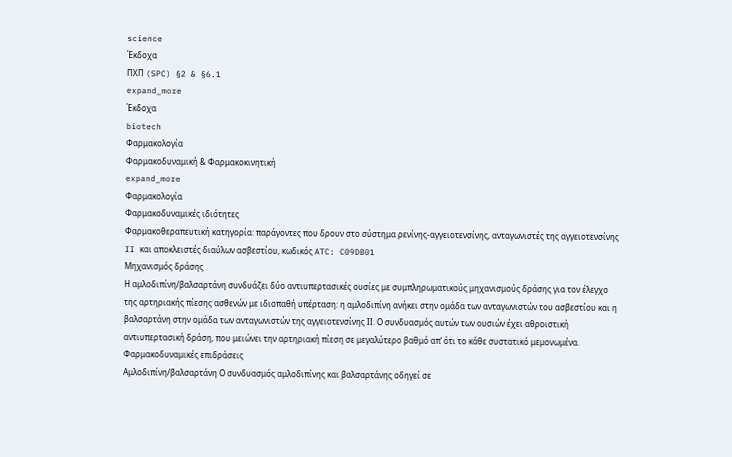science
Έκδοχα
ΠΧΠ (SPC) §2 & §6.1
expand_more
Έκδοχα
biotech
Φαρμακολογία
Φαρμακοδυναμική & Φαρμακοκινητική
expand_more
Φαρμακολογία
Φαρμακοδυναμικές ιδιότητες
Φαρμακοθεραπευτική κατηγορία: παράγοντες που δρουν στο σύστημα ρενίνης-αγγειοτενσίνης, ανταγωνιστές της αγγειοτενσίνης II και αποκλειστές διαύλων ασβεστίου, κωδικός ATC: C09DB01
Μηχανισμός δράσης
Η αμλοδιπίνη/βαλσαρτάνη συνδυάζει δύο αντιυπερτασικές ουσίες με συμπληρωματικούς μηχανισμούς δράσης για τον έλεγχο της αρτηριακής πίεσης ασθενών με ιδιοπαθή υπέρταση: η αμλοδιπίνη ανήκει στην ομάδα των ανταγωνιστών του ασβεστίου και η βαλσαρτάνη στην ομάδα των ανταγωνιστών της αγγειοτενσίνης ΙΙ. Ο συνδυασμός αυτών των ουσιών έχει αθροιστική αντιυπερτασική δράση, που μειώνει την αρτηριακή πίεση σε μεγαλύτερο βαθμό απ’ ότι το κάθε συστατικό μεμονωμένα.
Φαρμακοδυναμικές επιδράσεις
Αμλοδιπίνη/βαλσαρτάνη Ο συνδυασμός αμλοδιπίνης και βαλσαρτάνης οδηγεί σε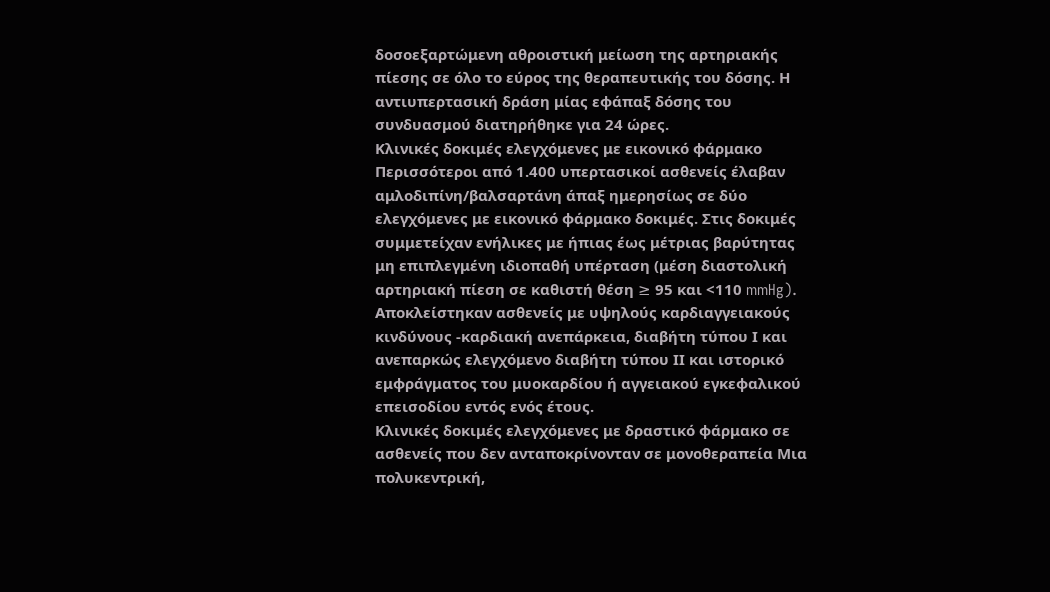δοσοεξαρτώμενη αθροιστική μείωση της αρτηριακής πίεσης σε όλο το εύρος της θεραπευτικής του δόσης. Η αντιυπερτασική δράση μίας εφάπαξ δόσης του συνδυασμού διατηρήθηκε για 24 ώρες.
Κλινικές δοκιμές ελεγχόμενες με εικονικό φάρμακο Περισσότεροι από 1.400 υπερτασικοί ασθενείς έλαβαν αμλοδιπίνη/βαλσαρτάνη άπαξ ημερησίως σε δύο ελεγχόμενες με εικονικό φάρμακο δοκιμές. Στις δοκιμές συμμετείχαν ενήλικες με ήπιας έως μέτριας βαρύτητας μη επιπλεγμένη ιδιοπαθή υπέρταση (μέση διαστολική αρτηριακή πίεση σε καθιστή θέση ≥ 95 και <110 mmHg). Αποκλείστηκαν ασθενείς με υψηλούς καρδιαγγειακούς κινδύνους -καρδιακή ανεπάρκεια, διαβήτη τύπου Ι και ανεπαρκώς ελεγχόμενο διαβήτη τύπου ΙΙ και ιστορικό εμφράγματος του μυοκαρδίου ή αγγειακού εγκεφαλικού επεισοδίου εντός ενός έτους.
Κλινικές δοκιμές ελεγχόμενες με δραστικό φάρμακο σε ασθενείς που δεν ανταποκρίνονταν σε μονοθεραπεία Μια πολυκεντρική,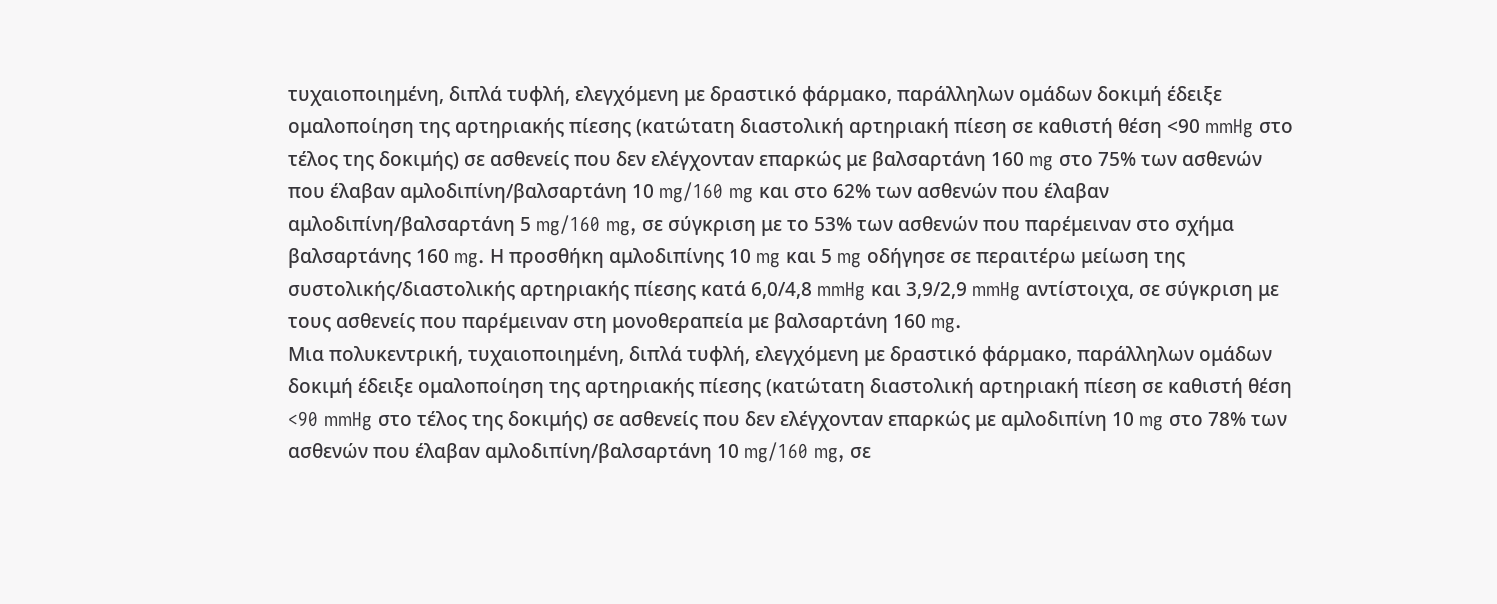τυχαιοποιημένη, διπλά τυφλή, ελεγχόμενη με δραστικό φάρμακο, παράλληλων ομάδων δοκιμή έδειξε ομαλοποίηση της αρτηριακής πίεσης (κατώτατη διαστολική αρτηριακή πίεση σε καθιστή θέση <90 mmHg στο τέλος της δοκιμής) σε ασθενείς που δεν ελέγχονταν επαρκώς με βαλσαρτάνη 160 mg στο 75% των ασθενών που έλαβαν αμλοδιπίνη/βαλσαρτάνη 10 mg/160 mg και στο 62% των ασθενών που έλαβαν αμλοδιπίνη/βαλσαρτάνη 5 mg/160 mg, σε σύγκριση με το 53% των ασθενών που παρέμειναν στο σχήμα βαλσαρτάνης 160 mg. Η προσθήκη αμλοδιπίνης 10 mg και 5 mg οδήγησε σε περαιτέρω μείωση της συστολικής/διαστολικής αρτηριακής πίεσης κατά 6,0/4,8 mmHg και 3,9/2,9 mmHg αντίστοιχα, σε σύγκριση με τους ασθενείς που παρέμειναν στη μονοθεραπεία με βαλσαρτάνη 160 mg.
Μια πολυκεντρική, τυχαιοποιημένη, διπλά τυφλή, ελεγχόμενη με δραστικό φάρμακο, παράλληλων ομάδων δοκιμή έδειξε ομαλοποίηση της αρτηριακής πίεσης (κατώτατη διαστολική αρτηριακή πίεση σε καθιστή θέση <90 mmHg στο τέλος της δοκιμής) σε ασθενείς που δεν ελέγχονταν επαρκώς με αμλοδιπίνη 10 mg στο 78% των ασθενών που έλαβαν αμλοδιπίνη/βαλσαρτάνη 10 mg/160 mg, σε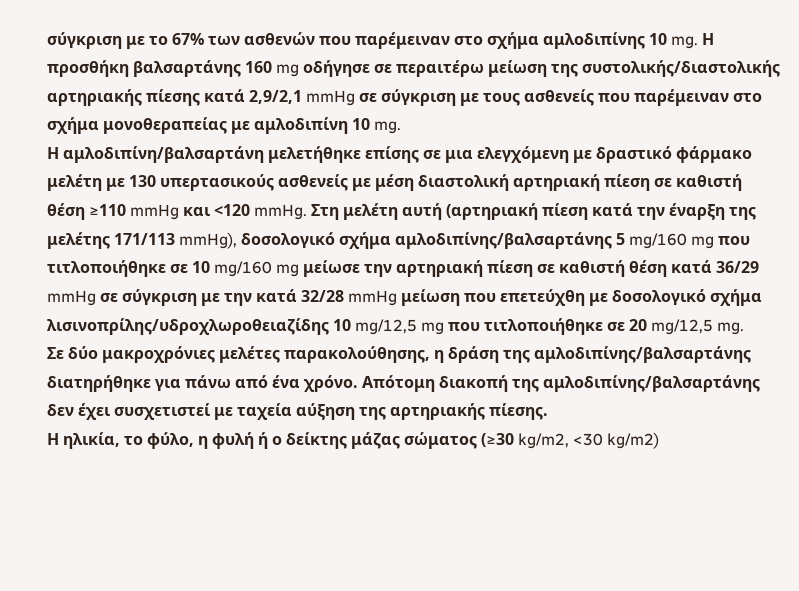σύγκριση με το 67% των ασθενών που παρέμειναν στο σχήμα αμλοδιπίνης 10 mg. Η προσθήκη βαλσαρτάνης 160 mg οδήγησε σε περαιτέρω μείωση της συστολικής/διαστολικής αρτηριακής πίεσης κατά 2,9/2,1 mmHg σε σύγκριση με τους ασθενείς που παρέμειναν στο σχήμα μονοθεραπείας με αμλοδιπίνη 10 mg.
Η αμλοδιπίνη/βαλσαρτάνη μελετήθηκε επίσης σε μια ελεγχόμενη με δραστικό φάρμακο μελέτη με 130 υπερτασικούς ασθενείς με μέση διαστολική αρτηριακή πίεση σε καθιστή θέση ≥110 mmHg και <120 mmHg. Στη μελέτη αυτή (αρτηριακή πίεση κατά την έναρξη της μελέτης 171/113 mmHg), δοσολογικό σχήμα αμλοδιπίνης/βαλσαρτάνης 5 mg/160 mg που τιτλοποιήθηκε σε 10 mg/160 mg μείωσε την αρτηριακή πίεση σε καθιστή θέση κατά 36/29 mmHg σε σύγκριση με την κατά 32/28 mmHg μείωση που επετεύχθη με δοσολογικό σχήμα λισινοπρίλης/υδροχλωροθειαζίδης 10 mg/12,5 mg που τιτλοποιήθηκε σε 20 mg/12,5 mg.
Σε δύο μακροχρόνιες μελέτες παρακολούθησης, η δράση της αμλοδιπίνης/βαλσαρτάνης διατηρήθηκε για πάνω από ένα χρόνο. Απότομη διακοπή της αμλοδιπίνης/βαλσαρτάνης δεν έχει συσχετιστεί με ταχεία αύξηση της αρτηριακής πίεσης.
Η ηλικία, το φύλο, η φυλή ή ο δείκτης μάζας σώματος (≥30 kg/m2, <30 kg/m2)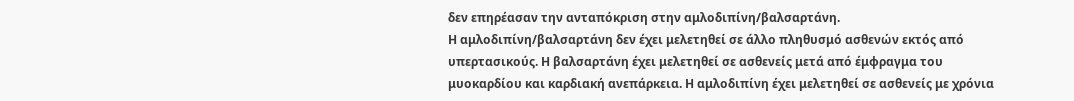δεν επηρέασαν την ανταπόκριση στην αμλοδιπίνη/βαλσαρτάνη.
Η αμλοδιπίνη/βαλσαρτάνη δεν έχει μελετηθεί σε άλλο πληθυσμό ασθενών εκτός από υπερτασικούς. Η βαλσαρτάνη έχει μελετηθεί σε ασθενείς μετά από έμφραγμα του μυοκαρδίου και καρδιακή ανεπάρκεια. Η αμλοδιπίνη έχει μελετηθεί σε ασθενείς με χρόνια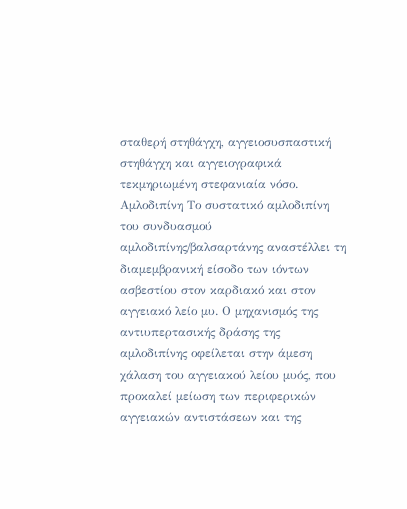σταθερή στηθάγχη, αγγειοσυσπαστική στηθάγχη και αγγειογραφικά τεκμηριωμένη στεφανιαία νόσο.
Αμλοδιπίνη Το συστατικό αμλοδιπίνη του συνδυασμού αμλοδιπίνης/βαλσαρτάνης αναστέλλει τη διαμεμβρανική είσοδο των ιόντων ασβεστίου στον καρδιακό και στον αγγειακό λείο μυ. Ο μηχανισμός της αντιυπερτασικής δράσης της αμλοδιπίνης οφείλεται στην άμεση χάλαση του αγγειακού λείου μυός, που προκαλεί μείωση των περιφερικών αγγειακών αντιστάσεων και της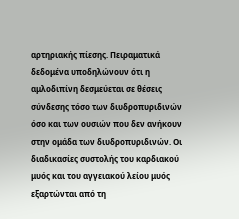αρτηριακής πίεσης. Πειραματικά δεδομένα υποδηλώνουν ότι η αμλοδιπίνη δεσμεύεται σε θέσεις σύνδεσης τόσο των διυδροπυριδινών όσο και των ουσιών που δεν ανήκουν στην ομάδα των διυδροπυριδινών. Οι διαδικασίες συστολής του καρδιακού μυός και του αγγειακού λείου μυός εξαρτώνται από τη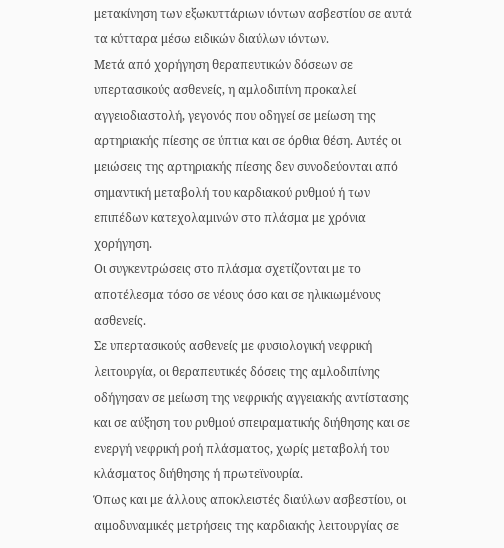μετακίνηση των εξωκυττάριων ιόντων ασβεστίου σε αυτά τα κύτταρα μέσω ειδικών διαύλων ιόντων.
Μετά από χορήγηση θεραπευτικών δόσεων σε υπερτασικούς ασθενείς, η αμλοδιπίνη προκαλεί αγγειοδιαστολή, γεγονός που οδηγεί σε μείωση της αρτηριακής πίεσης σε ύπτια και σε όρθια θέση. Αυτές οι μειώσεις της αρτηριακής πίεσης δεν συνοδεύονται από σημαντική μεταβολή του καρδιακού ρυθμού ή των επιπέδων κατεχολαμινών στο πλάσμα με χρόνια χορήγηση.
Οι συγκεντρώσεις στο πλάσμα σχετίζονται με το αποτέλεσμα τόσο σε νέους όσο και σε ηλικιωμένους ασθενείς.
Σε υπερτασικούς ασθενείς με φυσιολογική νεφρική λειτουργία, οι θεραπευτικές δόσεις της αμλοδιπίνης οδήγησαν σε μείωση της νεφρικής αγγειακής αντίστασης και σε αύξηση του ρυθμού σπειραματικής διήθησης και σε ενεργή νεφρική ροή πλάσματος, χωρίς μεταβολή του κλάσματος διήθησης ή πρωτεϊνουρία.
Όπως και με άλλους αποκλειστές διαύλων ασβεστίου, οι αιμοδυναμικές μετρήσεις της καρδιακής λειτουργίας σε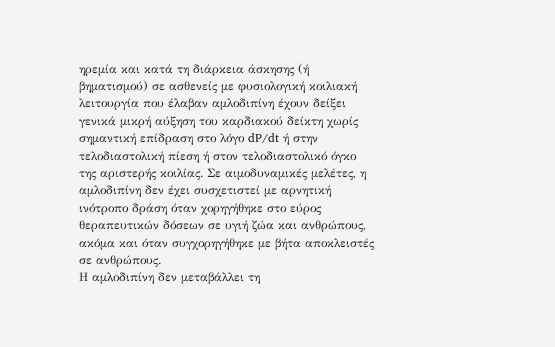ηρεμία και κατά τη διάρκεια άσκησης (ή βηματισμού) σε ασθενείς με φυσιολογική κοιλιακή λειτουργία που έλαβαν αμλοδιπίνη έχουν δείξει γενικά μικρή αύξηση του καρδιακού δείκτη χωρίς σημαντική επίδραση στο λόγο dP/dt ή στην τελοδιαστολική πίεση ή στον τελοδιαστολικό όγκο της αριστερής κοιλίας. Σε αιμοδυναμικές μελέτες, η αμλοδιπίνη δεν έχει συσχετιστεί με αρνητική ινότροπο δράση όταν χορηγήθηκε στο εύρος θεραπευτικών δόσεων σε υγιή ζώα και ανθρώπους, ακόμα και όταν συγχορηγήθηκε με βήτα αποκλειστές σε ανθρώπους.
Η αμλοδιπίνη δεν μεταβάλλει τη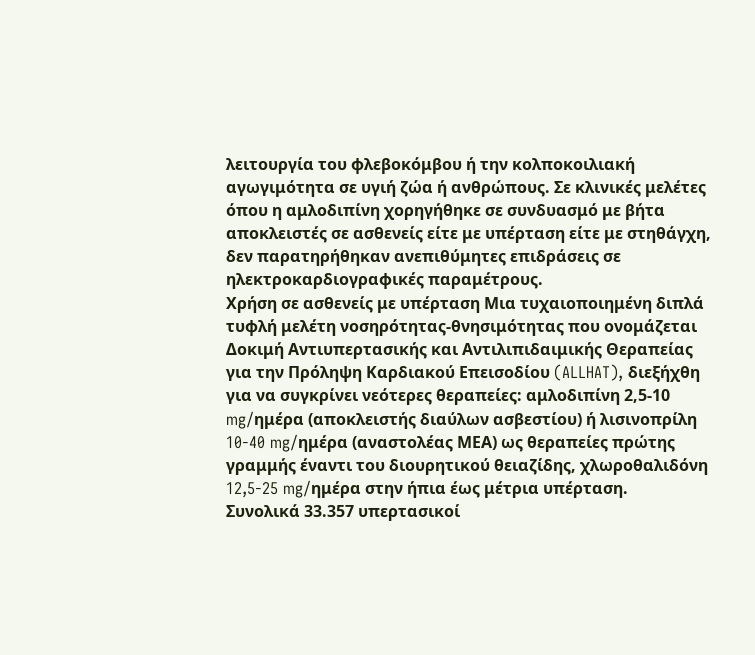λειτουργία του φλεβοκόμβου ή την κολποκοιλιακή αγωγιμότητα σε υγιή ζώα ή ανθρώπους. Σε κλινικές μελέτες όπου η αμλοδιπίνη χορηγήθηκε σε συνδυασμό με βήτα αποκλειστές σε ασθενείς είτε με υπέρταση είτε με στηθάγχη, δεν παρατηρήθηκαν ανεπιθύμητες επιδράσεις σε ηλεκτροκαρδιογραφικές παραμέτρους.
Χρήση σε ασθενείς με υπέρταση Μια τυχαιοποιημένη διπλά τυφλή μελέτη νοσηρότητας-θνησιμότητας που ονομάζεται Δοκιμή Αντιυπερτασικής και Αντιλιπιδαιμικής Θεραπείας για την Πρόληψη Καρδιακού Επεισοδίου (ALLHAT), διεξήχθη για να συγκρίνει νεότερες θεραπείες: αμλοδιπίνη 2,5-10 mg/ημέρα (αποκλειστής διαύλων ασβεστίου) ή λισινοπρίλη 10-40 mg/ημέρα (αναστολέας ΜΕΑ) ως θεραπείες πρώτης γραμμής έναντι του διουρητικού θειαζίδης, χλωροθαλιδόνη 12,5-25 mg/ημέρα στην ήπια έως μέτρια υπέρταση.
Συνολικά 33.357 υπερτασικοί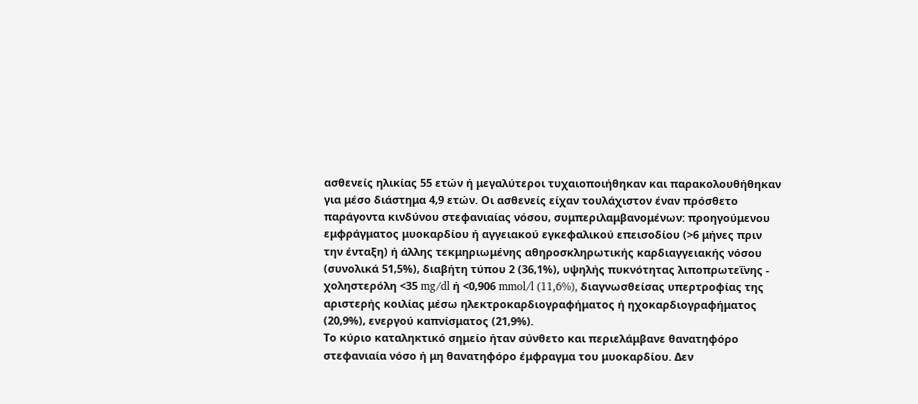ασθενείς ηλικίας 55 ετών ή μεγαλύτεροι τυχαιοποιήθηκαν και παρακολουθήθηκαν για μέσο διάστημα 4,9 ετών. Οι ασθενείς είχαν τουλάχιστον έναν πρόσθετο παράγοντα κινδύνου στεφανιαίας νόσου, συμπεριλαμβανομένων: προηγούμενου εμφράγματος μυοκαρδίου ή αγγειακού εγκεφαλικού επεισοδίου (>6 μήνες πριν την ένταξη) ή άλλης τεκμηριωμένης αθηροσκληρωτικής καρδιαγγειακής νόσου (συνολικά 51,5%), διαβήτη τύπου 2 (36,1%), υψηλής πυκνότητας λιποπρωτεΐνης - χοληστερόλη <35 mg/dl ή <0,906 mmol/l (11,6%), διαγνωσθείσας υπερτροφίας της αριστερής κοιλίας μέσω ηλεκτροκαρδιογραφήματος ή ηχοκαρδιογραφήματος (20,9%), ενεργού καπνίσματος (21,9%).
Το κύριο καταληκτικό σημείο ήταν σύνθετο και περιελάμβανε θανατηφόρο στεφανιαία νόσο ή μη θανατηφόρο έμφραγμα του μυοκαρδίου. Δεν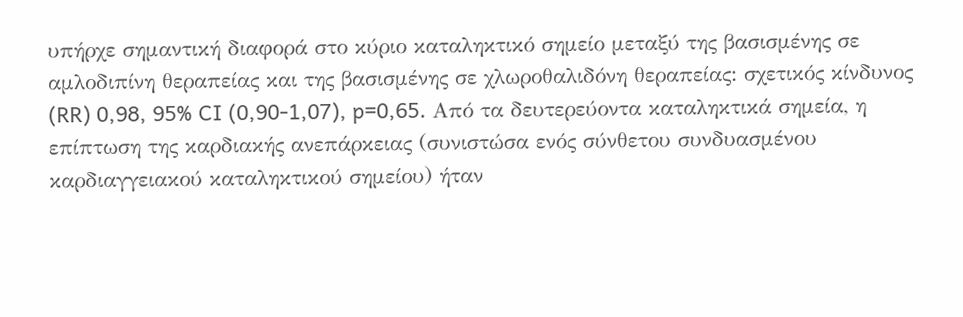υπήρχε σημαντική διαφορά στο κύριο καταληκτικό σημείο μεταξύ της βασισμένης σε αμλοδιπίνη θεραπείας και της βασισμένης σε χλωροθαλιδόνη θεραπείας: σχετικός κίνδυνος (RR) 0,98, 95% CI (0,90-1,07), p=0,65. Από τα δευτερεύοντα καταληκτικά σημεία, η επίπτωση της καρδιακής ανεπάρκειας (συνιστώσα ενός σύνθετου συνδυασμένου καρδιαγγειακού καταληκτικού σημείου) ήταν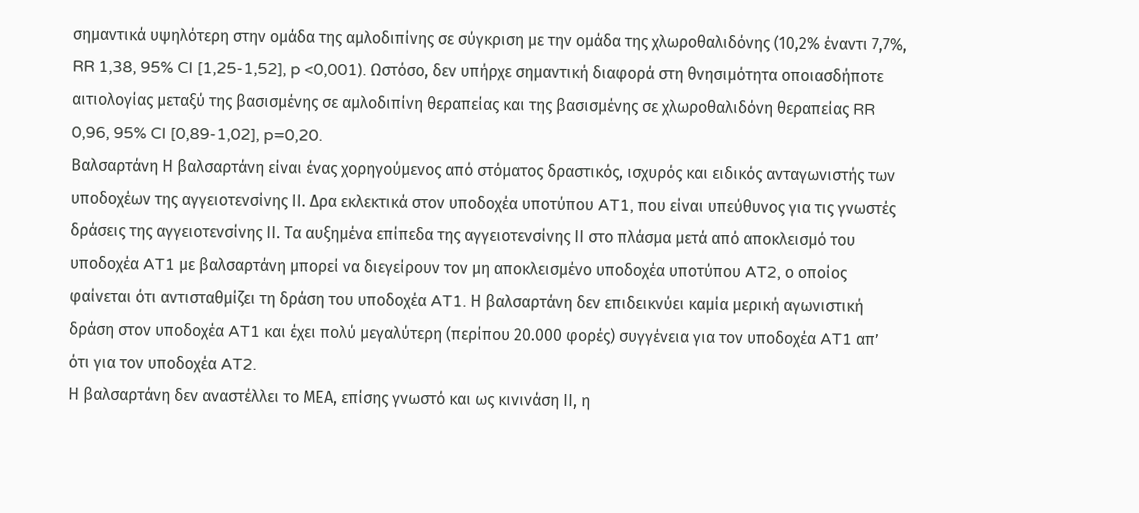σημαντικά υψηλότερη στην ομάδα της αμλοδιπίνης σε σύγκριση με την ομάδα της χλωροθαλιδόνης (10,2% έναντι 7,7%, RR 1,38, 95% CI [1,25-1,52], p <0,001). Ωστόσο, δεν υπήρχε σημαντική διαφορά στη θνησιμότητα οποιασδήποτε αιτιολογίας μεταξύ της βασισμένης σε αμλοδιπίνη θεραπείας και της βασισμένης σε χλωροθαλιδόνη θεραπείας RR 0,96, 95% CI [0,89-1,02], p=0,20.
Βαλσαρτάνη Η βαλσαρτάνη είναι ένας χορηγούμενος από στόματος δραστικός, ισχυρός και ειδικός ανταγωνιστής των υποδοχέων της αγγειοτενσίνης ΙΙ. Δρα εκλεκτικά στον υποδοχέα υποτύπου AT1, που είναι υπεύθυνος για τις γνωστές δράσεις της αγγειοτενσίνης ΙΙ. Τα αυξημένα επίπεδα της αγγειοτενσίνης ΙΙ στο πλάσμα μετά από αποκλεισμό του υποδοχέα AT1 με βαλσαρτάνη μπορεί να διεγείρουν τον μη αποκλεισμένο υποδοχέα υποτύπου AT2, ο οποίος φαίνεται ότι αντισταθμίζει τη δράση του υποδοχέα AT1. Η βαλσαρτάνη δεν επιδεικνύει καμία μερική αγωνιστική δράση στον υποδοχέα AT1 και έχει πολύ μεγαλύτερη (περίπου 20.000 φορές) συγγένεια για τον υποδοχέα AT1 απ’ ότι για τον υποδοχέα AT2.
Η βαλσαρτάνη δεν αναστέλλει το ΜΕΑ, επίσης γνωστό και ως κινινάση ΙΙ, η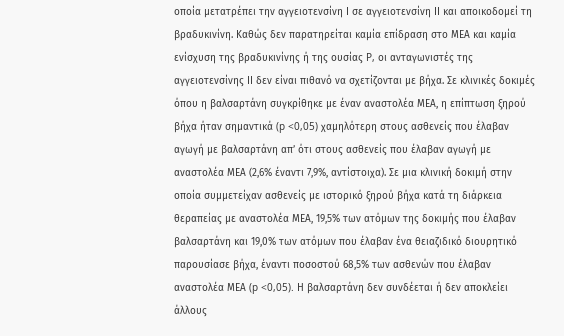οποία μετατρέπει την αγγειοτενσίνη Ι σε αγγειοτενσίνη ΙΙ και αποικοδομεί τη βραδυκινίνη. Καθώς δεν παρατηρείται καμία επίδραση στο ΜΕΑ και καμία ενίσχυση της βραδυκινίνης ή της ουσίας P, οι ανταγωνιστές της αγγειοτενσίνης ΙΙ δεν είναι πιθανό να σχετίζονται με βήχα. Σε κλινικές δοκιμές όπου η βαλσαρτάνη συγκρίθηκε με έναν αναστολέα ΜΕΑ, η επίπτωση ξηρού βήχα ήταν σημαντικά (p <0,05) χαμηλότερη στους ασθενείς που έλαβαν αγωγή με βαλσαρτάνη απ’ ότι στους ασθενείς που έλαβαν αγωγή με αναστολέα ΜΕΑ (2,6% έναντι 7,9%, αντίστοιχα). Σε μια κλινική δοκιμή στην οποία συμμετείχαν ασθενείς με ιστορικό ξηρού βήχα κατά τη διάρκεια θεραπείας με αναστολέα ΜΕΑ, 19,5% των ατόμων της δοκιμής που έλαβαν βαλσαρτάνη και 19,0% των ατόμων που έλαβαν ένα θειαζιδικό διουρητικό παρουσίασε βήχα, έναντι ποσοστού 68,5% των ασθενών που έλαβαν αναστολέα ΜΕΑ (p <0,05). Η βαλσαρτάνη δεν συνδέεται ή δεν αποκλείει άλλους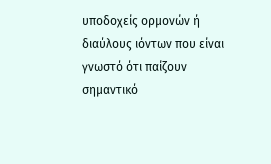υποδοχείς ορμονών ή διαύλους ιόντων που είναι γνωστό ότι παίζουν σημαντικό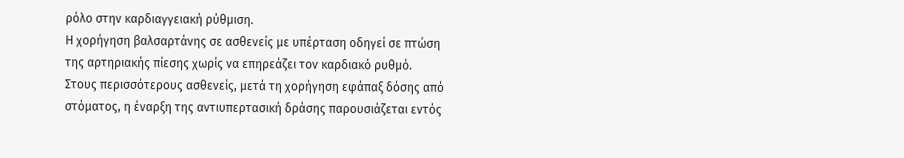ρόλο στην καρδιαγγειακή ρύθμιση.
Η χορήγηση βαλσαρτάνης σε ασθενείς με υπέρταση οδηγεί σε πτώση της αρτηριακής πίεσης χωρίς να επηρεάζει τον καρδιακό ρυθμό.
Στους περισσότερους ασθενείς, μετά τη χορήγηση εφάπαξ δόσης από στόματος, η έναρξη της αντιυπερτασική δράσης παρουσιάζεται εντός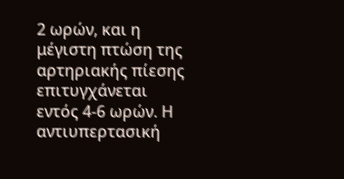2 ωρών, και η μέγιστη πτώση της αρτηριακής πίεσης επιτυγχάνεται εντός 4-6 ωρών. Η αντιυπερτασική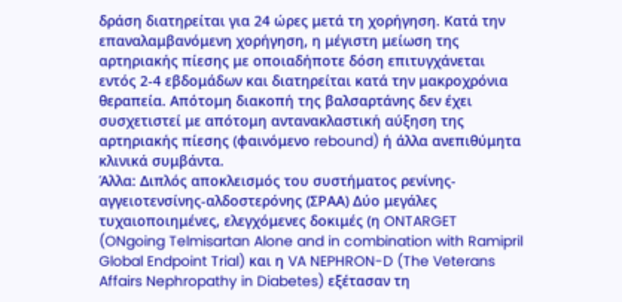δράση διατηρείται για 24 ώρες μετά τη χορήγηση. Κατά την επαναλαμβανόμενη χορήγηση, η μέγιστη μείωση της αρτηριακής πίεσης με οποιαδήποτε δόση επιτυγχάνεται εντός 2-4 εβδομάδων και διατηρείται κατά την μακροχρόνια θεραπεία. Απότομη διακοπή της βαλσαρτάνης δεν έχει συσχετιστεί με απότομη αντανακλαστική αύξηση της αρτηριακής πίεσης (φαινόμενο rebound) ή άλλα ανεπιθύμητα κλινικά συμβάντα.
Άλλα: Διπλός αποκλεισμός του συστήματος ρενίνης-αγγειοτενσίνης-αλδοστερόνης (ΣΡΑΑ) Δύο μεγάλες τυχαιοποιημένες, ελεγχόμενες δοκιμές (η ONTARGET (ONgoing Telmisartan Alone and in combination with Ramipril Global Endpoint Trial) και η VA NEPHRON-D (The Veterans Affairs Nephropathy in Diabetes) εξέτασαν τη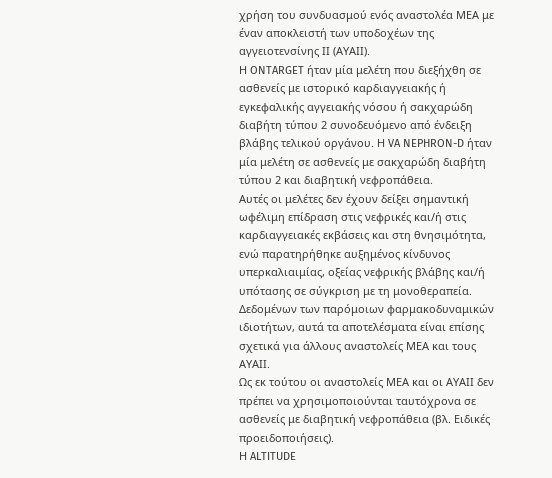χρήση του συνδυασμού ενός αναστολέα ΜΕΑ με έναν αποκλειστή των υποδοχέων της αγγειοτενσίνης ΙΙ (ΑΥΑΙΙ).
Η ONTARGET ήταν μία μελέτη που διεξήχθη σε ασθενείς με ιστορικό καρδιαγγειακής ή εγκεφαλικής αγγειακής νόσου ή σακχαρώδη διαβήτη τύπου 2 συνοδευόμενο από ένδειξη βλάβης τελικού οργάνου. Η VA NEPHRON-D ήταν μία μελέτη σε ασθενείς με σακχαρώδη διαβήτη τύπου 2 και διαβητική νεφροπάθεια.
Αυτές οι μελέτες δεν έχουν δείξει σημαντική ωφέλιμη επίδραση στις νεφρικές και/ή στις καρδιαγγειακές εκβάσεις και στη θνησιμότητα, ενώ παρατηρήθηκε αυξημένος κίνδυνος υπερκαλιαιμίας, οξείας νεφρικής βλάβης και/ή υπότασης σε σύγκριση με τη μονοθεραπεία. Δεδομένων των παρόμοιων φαρμακοδυναμικών ιδιοτήτων, αυτά τα αποτελέσματα είναι επίσης σχετικά για άλλους αναστολείς ΜΕΑ και τους ΑΥΑΙΙ.
Ως εκ τούτου οι αναστολείς ΜΕΑ και οι ΑΥΑΙΙ δεν πρέπει να χρησιμοποιούνται ταυτόχρονα σε ασθενείς με διαβητική νεφροπάθεια (βλ. Ειδικές προειδοποιήσεις).
Η ALTITUDE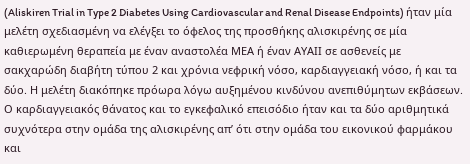(Aliskiren Trial in Type 2 Diabetes Using Cardiovascular and Renal Disease Endpoints) ήταν μία μελέτη σχεδιασμένη να ελέγξει το όφελος της προσθήκης αλισκιρένης σε μία καθιερωμένη θεραπεία με έναν αναστολέα ΜΕΑ ή έναν ΑΥΑΙΙ σε ασθενείς με σακχαρώδη διαβήτη τύπου 2 και χρόνια νεφρική νόσο, καρδιαγγειακή νόσο, ή και τα δύο. Η μελέτη διακόπηκε πρόωρα λόγω αυξημένου κινδύνου ανεπιθύμητων εκβάσεων. Ο καρδιαγγειακός θάνατος και το εγκεφαλικό επεισόδιο ήταν και τα δύο αριθμητικά συχνότερα στην ομάδα της αλισκιρένης απ’ ότι στην ομάδα του εικονικού φαρμάκου και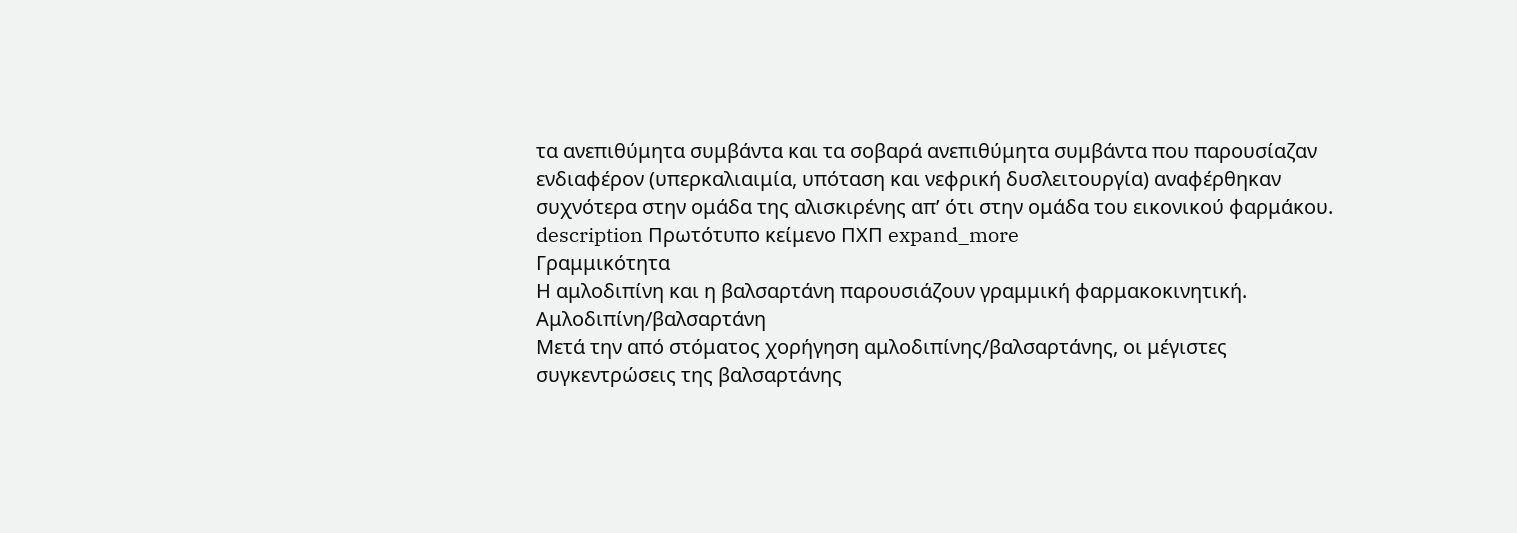τα ανεπιθύμητα συμβάντα και τα σοβαρά ανεπιθύμητα συμβάντα που παρουσίαζαν ενδιαφέρον (υπερκαλιαιμία, υπόταση και νεφρική δυσλειτουργία) αναφέρθηκαν συχνότερα στην ομάδα της αλισκιρένης απ’ ότι στην ομάδα του εικονικού φαρμάκου.
description Πρωτότυπο κείμενο ΠΧΠ expand_more
Γραμμικότητα
Η αμλοδιπίνη και η βαλσαρτάνη παρουσιάζουν γραμμική φαρμακοκινητική.
Αμλοδιπίνη/βαλσαρτάνη
Μετά την από στόματος χορήγηση αμλοδιπίνης/βαλσαρτάνης, οι μέγιστες συγκεντρώσεις της βαλσαρτάνης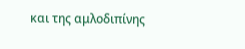και της αμλοδιπίνης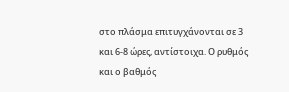στο πλάσμα επιτυγχάνονται σε 3 και 6-8 ώρες, αντίστοιχα. Ο ρυθμός και ο βαθμός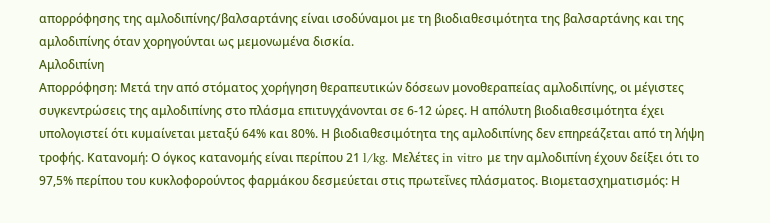απορρόφησης της αμλοδιπίνης/βαλσαρτάνης είναι ισοδύναμοι με τη βιοδιαθεσιμότητα της βαλσαρτάνης και της αμλοδιπίνης όταν χορηγούνται ως μεμονωμένα δισκία.
Αμλοδιπίνη
Απορρόφηση: Μετά την από στόματος χορήγηση θεραπευτικών δόσεων μονοθεραπείας αμλοδιπίνης, οι μέγιστες συγκεντρώσεις της αμλοδιπίνης στο πλάσμα επιτυγχάνονται σε 6-12 ώρες. Η απόλυτη βιοδιαθεσιμότητα έχει υπολογιστεί ότι κυμαίνεται μεταξύ 64% και 80%. Η βιοδιαθεσιμότητα της αμλοδιπίνης δεν επηρεάζεται από τη λήψη τροφής. Κατανομή: Ο όγκος κατανομής είναι περίπου 21 l/kg. Μελέτες in vitro με την αμλοδιπίνη έχουν δείξει ότι το 97,5% περίπου του κυκλοφορούντος φαρμάκου δεσμεύεται στις πρωτεΐνες πλάσματος. Βιομετασχηματισμός: Η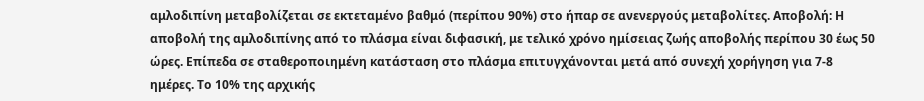αμλοδιπίνη μεταβολίζεται σε εκτεταμένο βαθμό (περίπου 90%) στο ήπαρ σε ανενεργούς μεταβολίτες. Αποβολή: Η αποβολή της αμλοδιπίνης από το πλάσμα είναι διφασική, με τελικό χρόνο ημίσειας ζωής αποβολής περίπου 30 έως 50 ώρες. Επίπεδα σε σταθεροποιημένη κατάσταση στο πλάσμα επιτυγχάνονται μετά από συνεχή χορήγηση για 7-8 ημέρες. Το 10% της αρχικής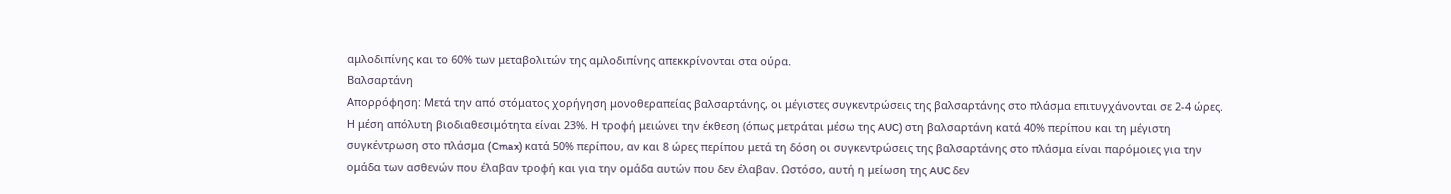αμλοδιπίνης και το 60% των μεταβολιτών της αμλοδιπίνης απεκκρίνονται στα ούρα.
Βαλσαρτάνη
Απορρόφηση: Μετά την από στόματος χορήγηση μονοθεραπείας βαλσαρτάνης, οι μέγιστες συγκεντρώσεις της βαλσαρτάνης στο πλάσμα επιτυγχάνονται σε 2-4 ώρες. Η μέση απόλυτη βιοδιαθεσιμότητα είναι 23%. Η τροφή μειώνει την έκθεση (όπως μετράται μέσω της AUC) στη βαλσαρτάνη κατά 40% περίπου και τη μέγιστη συγκέντρωση στο πλάσμα (Cmax) κατά 50% περίπου, αν και 8 ώρες περίπου μετά τη δόση οι συγκεντρώσεις της βαλσαρτάνης στο πλάσμα είναι παρόμοιες για την ομάδα των ασθενών που έλαβαν τροφή και για την ομάδα αυτών που δεν έλαβαν. Ωστόσο, αυτή η μείωση της AUC δεν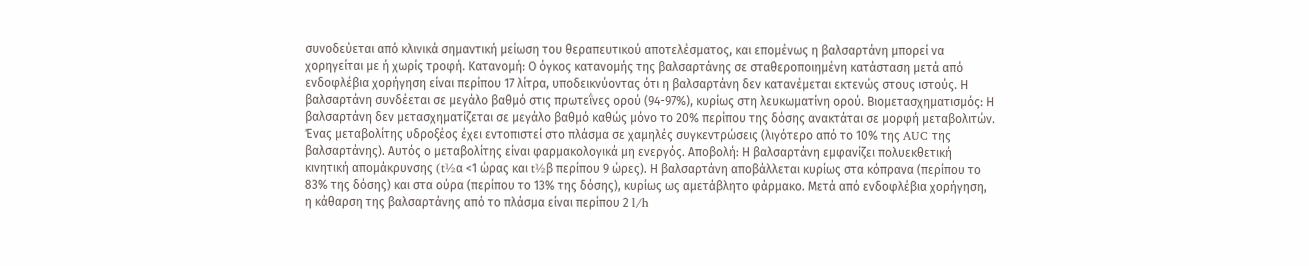συνοδεύεται από κλινικά σημαντική μείωση του θεραπευτικού αποτελέσματος, και επομένως η βαλσαρτάνη μπορεί να χορηγείται με ή χωρίς τροφή. Κατανομή: Ο όγκος κατανομής της βαλσαρτάνης σε σταθεροποιημένη κατάσταση μετά από ενδοφλέβια χορήγηση είναι περίπου 17 λίτρα, υποδεικνύοντας ότι η βαλσαρτάνη δεν κατανέμεται εκτενώς στους ιστούς. Η βαλσαρτάνη συνδέεται σε μεγάλο βαθμό στις πρωτεΐνες ορού (94-97%), κυρίως στη λευκωματίνη ορού. Βιομετασχηματισμός: Η βαλσαρτάνη δεν μετασχηματίζεται σε μεγάλο βαθμό καθώς μόνο το 20% περίπου της δόσης ανακτάται σε μορφή μεταβολιτών. Ένας μεταβολίτης υδροξέος έχει εντοπιστεί στο πλάσμα σε χαμηλές συγκεντρώσεις (λιγότερο από το 10% της AUC της βαλσαρτάνης). Αυτός ο μεταβολίτης είναι φαρμακολογικά μη ενεργός. Αποβολή: Η βαλσαρτάνη εμφανίζει πολυεκθετική κινητική απομάκρυνσης (t½α <1 ώρας και t½β περίπου 9 ώρες). Η βαλσαρτάνη αποβάλλεται κυρίως στα κόπρανα (περίπου το 83% της δόσης) και στα ούρα (περίπου το 13% της δόσης), κυρίως ως αμετάβλητο φάρμακο. Μετά από ενδοφλέβια χορήγηση, η κάθαρση της βαλσαρτάνης από το πλάσμα είναι περίπου 2 l/h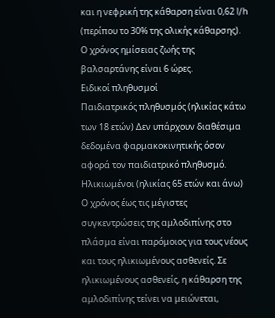και η νεφρική της κάθαρση είναι 0,62 l/h (περίπου το 30% της ολικής κάθαρσης). Ο χρόνος ημίσειας ζωής της βαλσαρτάνης είναι 6 ώρες.
Ειδικοί πληθυσμοί
Παιδιατρικός πληθυσμός (ηλικίας κάτω των 18 ετών) Δεν υπάρχουν διαθέσιμα δεδομένα φαρμακοκινητικής όσον αφορά τον παιδιατρικό πληθυσμό.
Ηλικιωμένοι (ηλικίας 65 ετών και άνω) Ο χρόνος έως τις μέγιστες συγκεντρώσεις της αμλοδιπίνης στο πλάσμα είναι παρόμοιος για τους νέους και τους ηλικιωμένους ασθενείς. Σε ηλικιωμένους ασθενείς, η κάθαρση της αμλοδιπίνης τείνει να μειώνεται,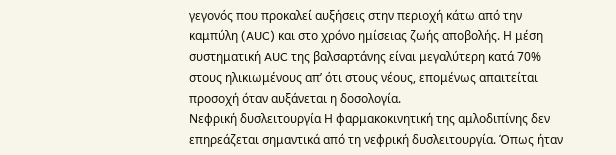γεγονός που προκαλεί αυξήσεις στην περιοχή κάτω από την καμπύλη (AUC) και στο χρόνο ημίσειας ζωής αποβολής. Η μέση συστηματική AUC της βαλσαρτάνης είναι μεγαλύτερη κατά 70% στους ηλικιωμένους απ’ ότι στους νέους, επομένως απαιτείται προσοχή όταν αυξάνεται η δοσολογία.
Νεφρική δυσλειτουργία Η φαρμακοκινητική της αμλοδιπίνης δεν επηρεάζεται σημαντικά από τη νεφρική δυσλειτουργία. Όπως ήταν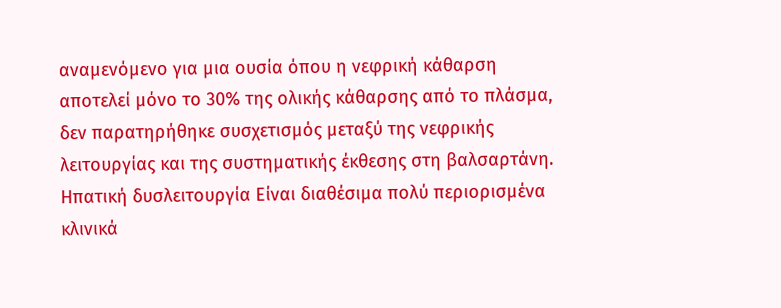αναμενόμενο για μια ουσία όπου η νεφρική κάθαρση αποτελεί μόνο το 30% της ολικής κάθαρσης από το πλάσμα, δεν παρατηρήθηκε συσχετισμός μεταξύ της νεφρικής λειτουργίας και της συστηματικής έκθεσης στη βαλσαρτάνη.
Ηπατική δυσλειτουργία Είναι διαθέσιμα πολύ περιορισμένα κλινικά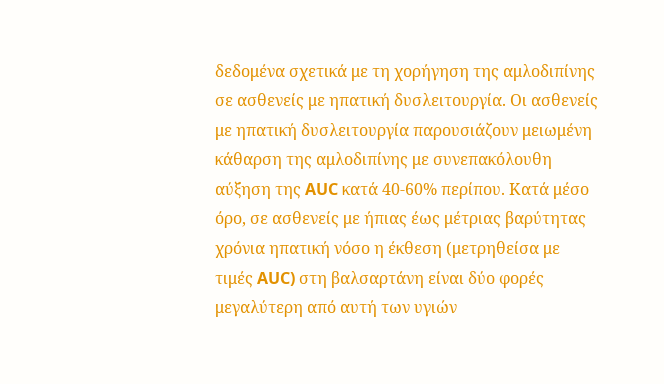δεδομένα σχετικά με τη χορήγηση της αμλοδιπίνης σε ασθενείς με ηπατική δυσλειτουργία. Οι ασθενείς με ηπατική δυσλειτουργία παρουσιάζουν μειωμένη κάθαρση της αμλοδιπίνης με συνεπακόλουθη αύξηση της AUC κατά 40-60% περίπου. Κατά μέσο όρο, σε ασθενείς με ήπιας έως μέτριας βαρύτητας χρόνια ηπατική νόσο η έκθεση (μετρηθείσα με τιμές AUC) στη βαλσαρτάνη είναι δύο φορές μεγαλύτερη από αυτή των υγιών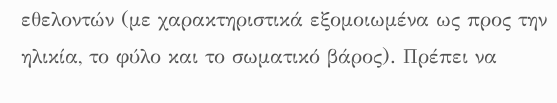εθελοντών (με χαρακτηριστικά εξομοιωμένα ως προς την ηλικία, το φύλο και το σωματικό βάρος). Πρέπει να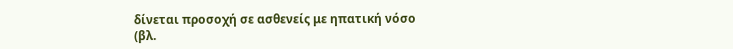δίνεται προσοχή σε ασθενείς με ηπατική νόσο (βλ.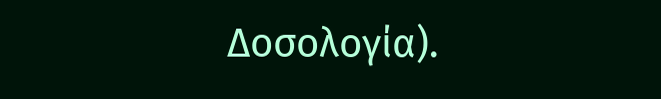Δοσολογία).